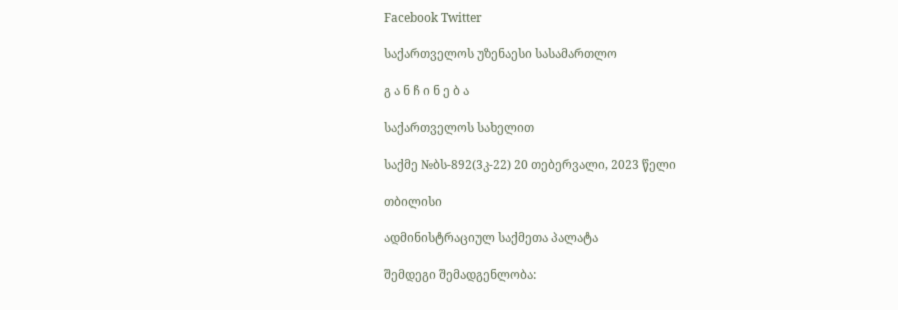Facebook Twitter

საქართველოს უზენაესი სასამართლო

გ ა ნ ჩ ი ნ ე ბ ა

საქართველოს სახელით

საქმე №ბს-892(3კ-22) 20 თებერვალი, 2023 წელი

თბილისი

ადმინისტრაციულ საქმეთა პალატა

შემდეგი შემადგენლობა: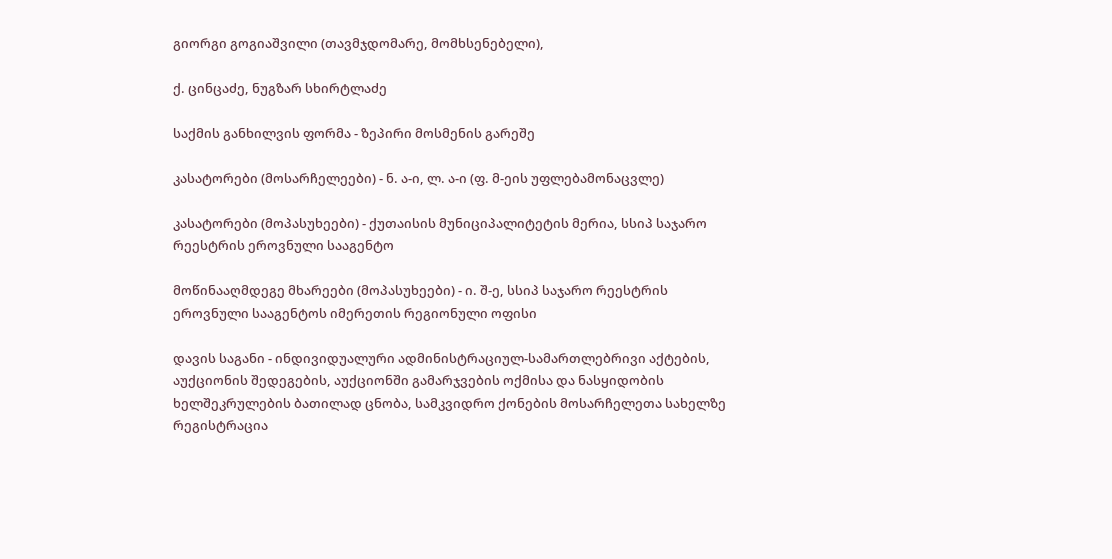გიორგი გოგიაშვილი (თავმჯდომარე, მომხსენებელი),

ქ. ცინცაძე, ნუგზარ სხირტლაძე

საქმის განხილვის ფორმა - ზეპირი მოსმენის გარეშე

კასატორები (მოსარჩელეები) - ნ. ა-ი, ლ. ა-ი (ფ. მ-ეის უფლებამონაცვლე)

კასატორები (მოპასუხეები) - ქუთაისის მუნიციპალიტეტის მერია, სსიპ საჯარო რეესტრის ეროვნული სააგენტო

მოწინააღმდეგე მხარეები (მოპასუხეები) - ი. შ-ე, სსიპ საჯარო რეესტრის ეროვნული სააგენტოს იმერეთის რეგიონული ოფისი

დავის საგანი - ინდივიდუალური ადმინისტრაციულ-სამართლებრივი აქტების, აუქციონის შედეგების, აუქციონში გამარჯვების ოქმისა და ნასყიდობის ხელშეკრულების ბათილად ცნობა, სამკვიდრო ქონების მოსარჩელეთა სახელზე რეგისტრაცია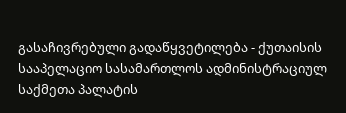გასაჩივრებული გადაწყვეტილება - ქუთაისის სააპელაციო სასამართლოს ადმინისტრაციულ საქმეთა პალატის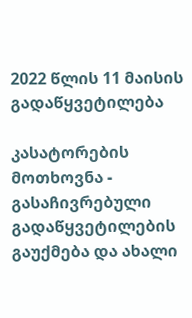2022 წლის 11 მაისის გადაწყვეტილება

კასატორების მოთხოვნა - გასაჩივრებული გადაწყვეტილების გაუქმება და ახალი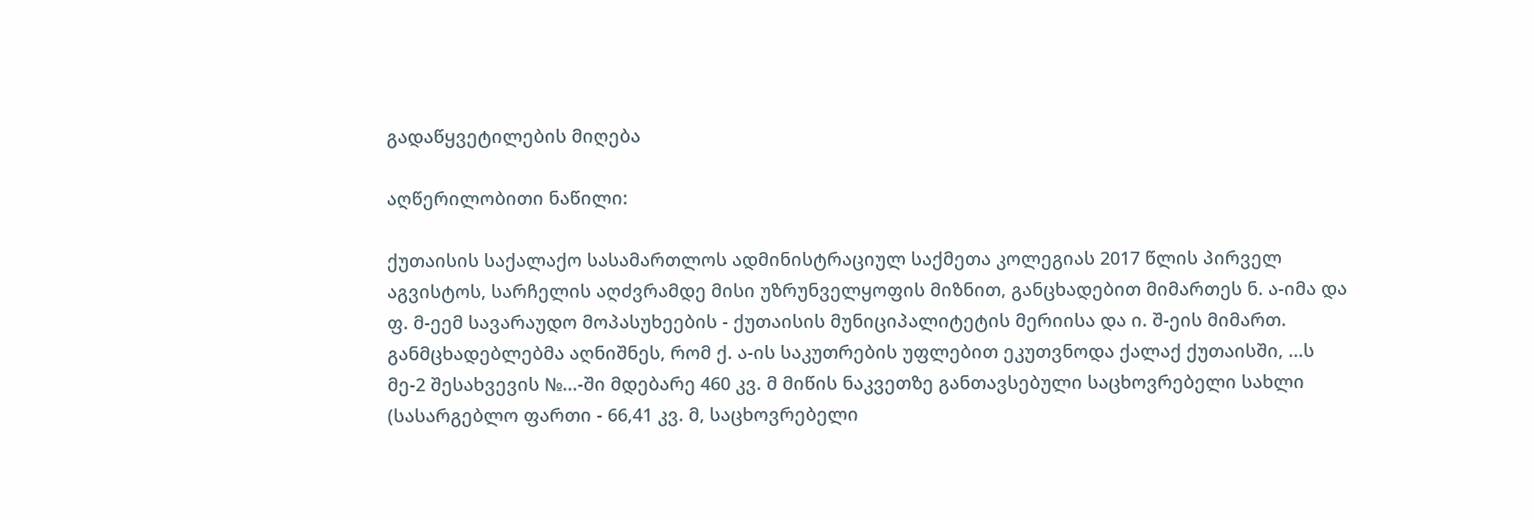გადაწყვეტილების მიღება

აღწერილობითი ნაწილი:

ქუთაისის საქალაქო სასამართლოს ადმინისტრაციულ საქმეთა კოლეგიას 2017 წლის პირველ აგვისტოს, სარჩელის აღძვრამდე მისი უზრუნველყოფის მიზნით, განცხადებით მიმართეს ნ. ა-იმა და ფ. მ-ეემ სავარაუდო მოპასუხეების - ქუთაისის მუნიციპალიტეტის მერიისა და ი. შ-ეის მიმართ. განმცხადებლებმა აღნიშნეს, რომ ქ. ა-ის საკუთრების უფლებით ეკუთვნოდა ქალაქ ქუთაისში, ...ს მე-2 შესახვევის №...-ში მდებარე 460 კვ. მ მიწის ნაკვეთზე განთავსებული საცხოვრებელი სახლი (სასარგებლო ფართი - 66,41 კვ. მ, საცხოვრებელი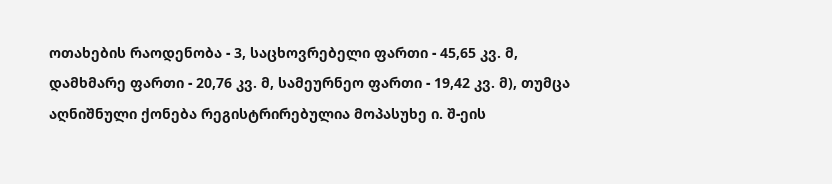ოთახების რაოდენობა - 3, საცხოვრებელი ფართი - 45,65 კვ. მ, დამხმარე ფართი - 20,76 კვ. მ, სამეურნეო ფართი - 19,42 კვ. მ), თუმცა აღნიშნული ქონება რეგისტრირებულია მოპასუხე ი. შ-ეის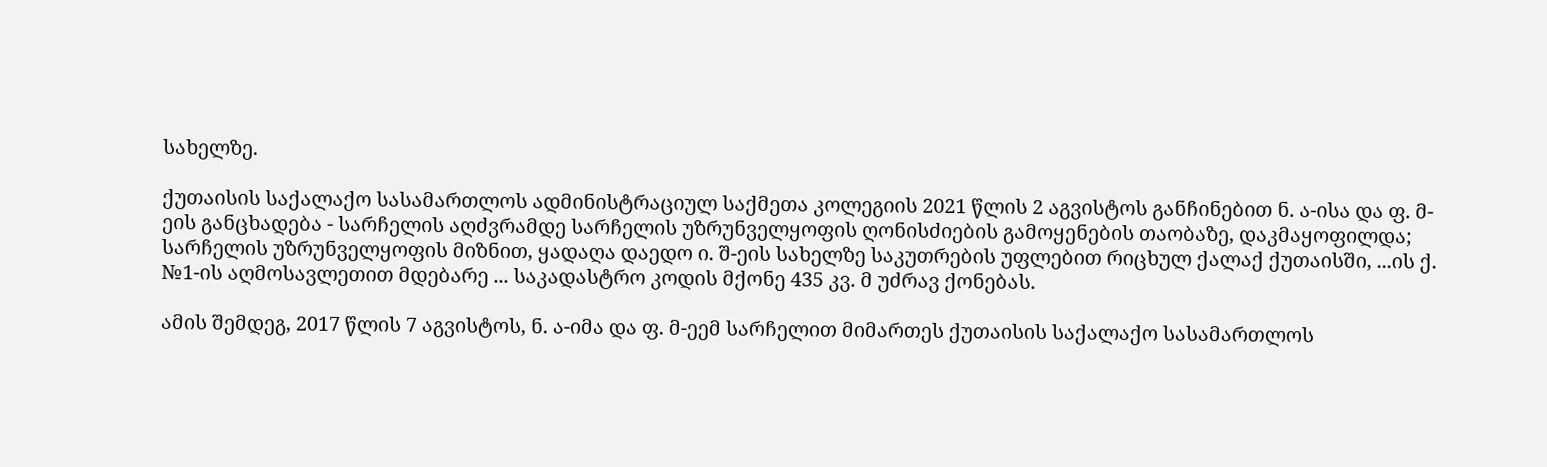სახელზე.

ქუთაისის საქალაქო სასამართლოს ადმინისტრაციულ საქმეთა კოლეგიის 2021 წლის 2 აგვისტოს განჩინებით ნ. ა-ისა და ფ. მ-ეის განცხადება - სარჩელის აღძვრამდე სარჩელის უზრუნველყოფის ღონისძიების გამოყენების თაობაზე, დაკმაყოფილდა; სარჩელის უზრუნველყოფის მიზნით, ყადაღა დაედო ი. შ-ეის სახელზე საკუთრების უფლებით რიცხულ ქალაქ ქუთაისში, ...ის ქ. №1-ის აღმოსავლეთით მდებარე ... საკადასტრო კოდის მქონე 435 კვ. მ უძრავ ქონებას.

ამის შემდეგ, 2017 წლის 7 აგვისტოს, ნ. ა-იმა და ფ. მ-ეემ სარჩელით მიმართეს ქუთაისის საქალაქო სასამართლოს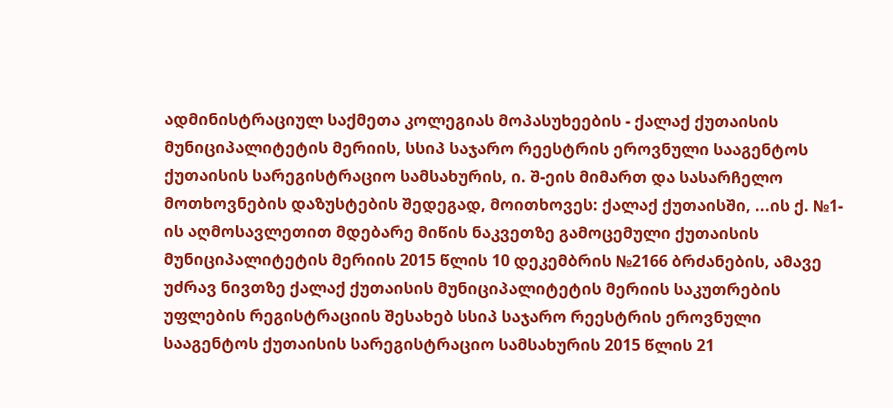ადმინისტრაციულ საქმეთა კოლეგიას მოპასუხეების - ქალაქ ქუთაისის მუნიციპალიტეტის მერიის, სსიპ საჯარო რეესტრის ეროვნული სააგენტოს ქუთაისის სარეგისტრაციო სამსახურის, ი. შ-ეის მიმართ და სასარჩელო მოთხოვნების დაზუსტების შედეგად, მოითხოვეს: ქალაქ ქუთაისში, ...ის ქ. №1-ის აღმოსავლეთით მდებარე მიწის ნაკვეთზე გამოცემული ქუთაისის მუნიციპალიტეტის მერიის 2015 წლის 10 დეკემბრის №2166 ბრძანების, ამავე უძრავ ნივთზე ქალაქ ქუთაისის მუნიციპალიტეტის მერიის საკუთრების უფლების რეგისტრაციის შესახებ სსიპ საჯარო რეესტრის ეროვნული სააგენტოს ქუთაისის სარეგისტრაციო სამსახურის 2015 წლის 21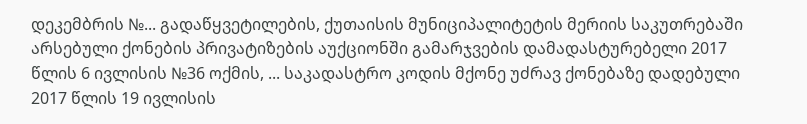დეკემბრის №... გადაწყვეტილების, ქუთაისის მუნიციპალიტეტის მერიის საკუთრებაში არსებული ქონების პრივატიზების აუქციონში გამარჯვების დამადასტურებელი 2017 წლის 6 ივლისის №36 ოქმის, ... საკადასტრო კოდის მქონე უძრავ ქონებაზე დადებული 2017 წლის 19 ივლისის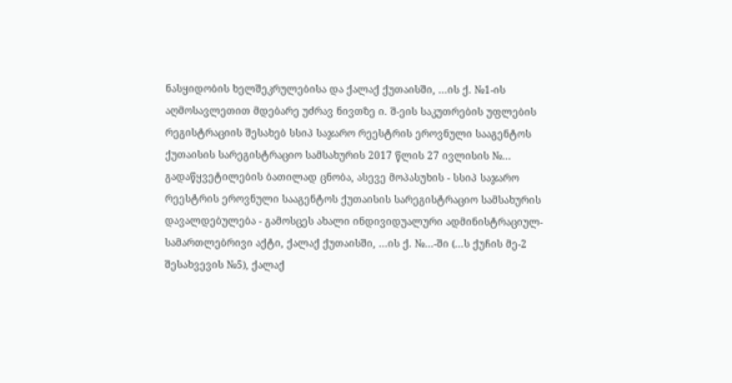ნასყიდობის ხელშეკრულებისა და ქალაქ ქუთაისში, ...ის ქ. №1-ის აღმოსავლეთით მდებარე უძრავ ნივთზე ი. შ-ეის საკუთრების უფლების რეგისტრაციის შესახებ სსიპ საჯარო რეესტრის ეროვნული სააგენტოს ქუთაისის სარეგისტრაციო სამსახურის 2017 წლის 27 ივლისის №... გადაწყვეტილების ბათილად ცნობა, ასევე მოპასუხის - სსიპ საჯარო რეესტრის ეროვნული სააგენტოს ქუთაისის სარეგისტრაციო სამსახურის დავალდებულება - გამოსცეს ახალი ინდივიდუალური ადმინისტრაციულ-სამართლებრივი აქტი, ქალაქ ქუთაისში, ...ის ქ. №...-ში (...ს ქუჩის მე-2 შესახვევის №5), ქალაქ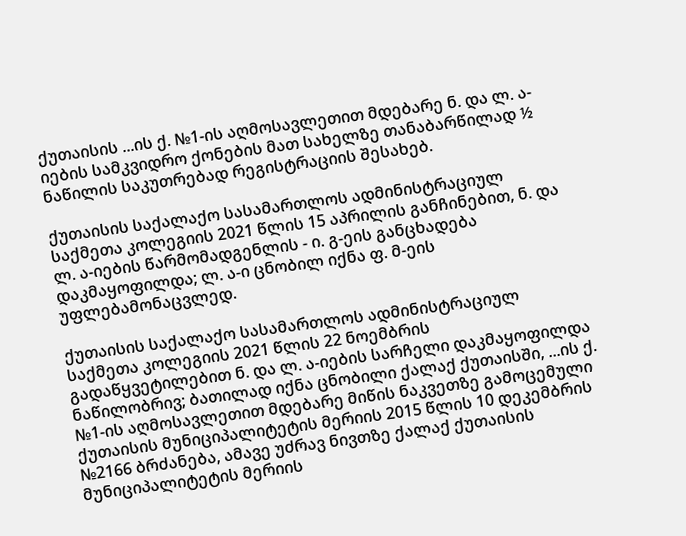ქუთაისის ...ის ქ. №1-ის აღმოსავლეთით მდებარე ნ. და ლ. ა-იების სამკვიდრო ქონების მათ სახელზე თანაბარწილად ½ ნაწილის საკუთრებად რეგისტრაციის შესახებ.

ქუთაისის საქალაქო სასამართლოს ადმინისტრაციულ საქმეთა კოლეგიის 2021 წლის 15 აპრილის განჩინებით, ნ. და ლ. ა-იების წარმომადგენლის - ი. გ-ეის განცხადება დაკმაყოფილდა; ლ. ა-ი ცნობილ იქნა ფ. მ-ეის უფლებამონაცვლედ.

ქუთაისის საქალაქო სასამართლოს ადმინისტრაციულ საქმეთა კოლეგიის 2021 წლის 22 ნოემბრის გადაწყვეტილებით ნ. და ლ. ა-იების სარჩელი დაკმაყოფილდა ნაწილობრივ; ბათილად იქნა ცნობილი ქალაქ ქუთაისში, ...ის ქ. №1-ის აღმოსავლეთით მდებარე მიწის ნაკვეთზე გამოცემული ქუთაისის მუნიციპალიტეტის მერიის 2015 წლის 10 დეკემბრის №2166 ბრძანება, ამავე უძრავ ნივთზე ქალაქ ქუთაისის მუნიციპალიტეტის მერიის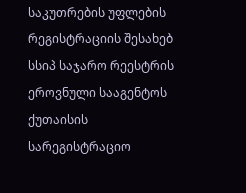საკუთრების უფლების რეგისტრაციის შესახებ სსიპ საჯარო რეესტრის ეროვნული სააგენტოს ქუთაისის სარეგისტრაციო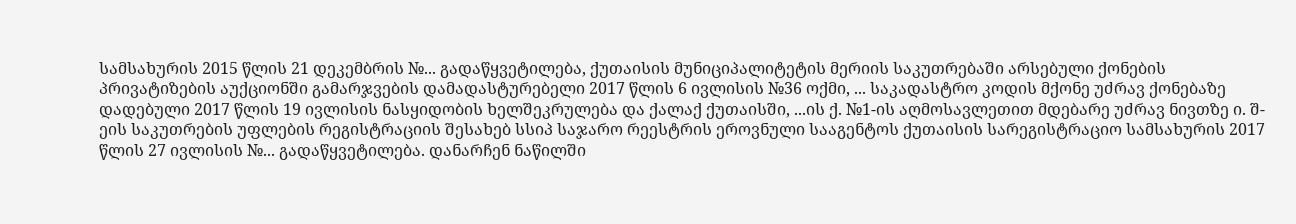სამსახურის 2015 წლის 21 დეკემბრის №... გადაწყვეტილება, ქუთაისის მუნიციპალიტეტის მერიის საკუთრებაში არსებული ქონების პრივატიზების აუქციონში გამარჯვების დამადასტურებელი 2017 წლის 6 ივლისის №36 ოქმი, ... საკადასტრო კოდის მქონე უძრავ ქონებაზე დადებული 2017 წლის 19 ივლისის ნასყიდობის ხელშეკრულება და ქალაქ ქუთაისში, ...ის ქ. №1-ის აღმოსავლეთით მდებარე უძრავ ნივთზე ი. შ-ეის საკუთრების უფლების რეგისტრაციის შესახებ სსიპ საჯარო რეესტრის ეროვნული სააგენტოს ქუთაისის სარეგისტრაციო სამსახურის 2017 წლის 27 ივლისის №... გადაწყვეტილება. დანარჩენ ნაწილში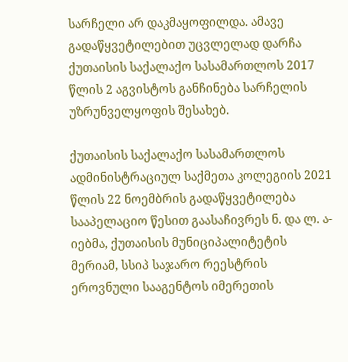სარჩელი არ დაკმაყოფილდა. ამავე გადაწყვეტილებით უცვლელად დარჩა ქუთაისის საქალაქო სასამართლოს 2017 წლის 2 აგვისტოს განჩინება სარჩელის უზრუნველყოფის შესახებ.

ქუთაისის საქალაქო სასამართლოს ადმინისტრაციულ საქმეთა კოლეგიის 2021 წლის 22 ნოემბრის გადაწყვეტილება სააპელაციო წესით გაასაჩივრეს ნ. და ლ. ა-იებმა, ქუთაისის მუნიციპალიტეტის მერიამ, სსიპ საჯარო რეესტრის ეროვნული სააგენტოს იმერეთის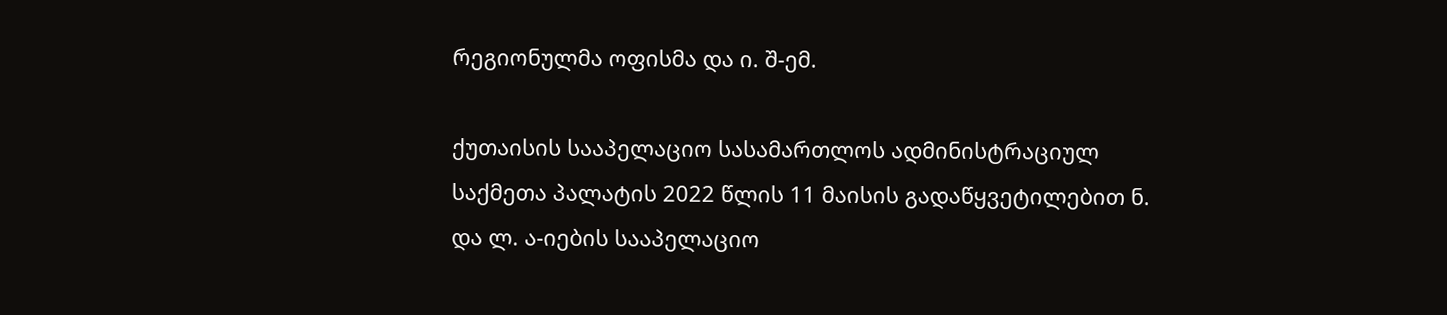რეგიონულმა ოფისმა და ი. შ-ემ.

ქუთაისის სააპელაციო სასამართლოს ადმინისტრაციულ საქმეთა პალატის 2022 წლის 11 მაისის გადაწყვეტილებით ნ. და ლ. ა-იების სააპელაციო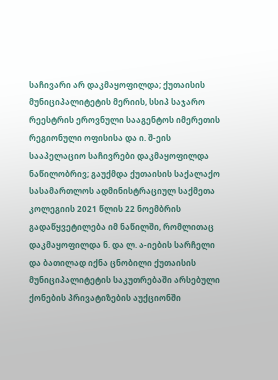საჩივარი არ დაკმაყოფილდა; ქუთაისის მუნიციპალიტეტის მერიის, სსიპ საჯარო რეესტრის ეროვნული სააგენტოს იმერეთის რეგიონული ოფისისა და ი. შ-ეის სააპელაციო საჩივრები დაკმაყოფილდა ნაწილობრივ; გაუქმდა ქუთაისის საქალაქო სასამართლოს ადმინისტრაციულ საქმეთა კოლეგიის 2021 წლის 22 ნოემბრის გადაწყვეტილება იმ ნაწილში, რომლითაც დაკმაყოფილდა ნ. და ლ. ა-იების სარჩელი და ბათილად იქნა ცნობილი ქუთაისის მუნიციპალიტეტის საკუთრებაში არსებული ქონების პრივატიზების აუქციონში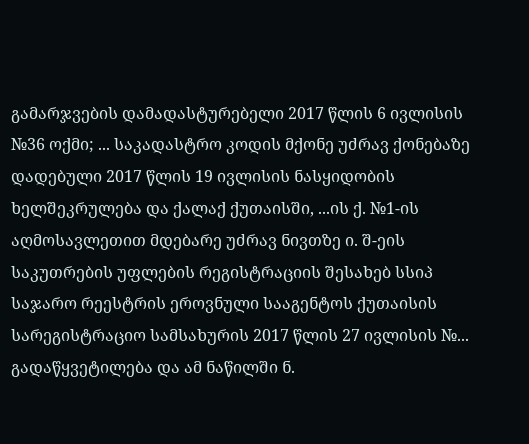გამარჯვების დამადასტურებელი 2017 წლის 6 ივლისის №36 ოქმი; ... საკადასტრო კოდის მქონე უძრავ ქონებაზე დადებული 2017 წლის 19 ივლისის ნასყიდობის ხელშეკრულება და ქალაქ ქუთაისში, ...ის ქ. №1-ის აღმოსავლეთით მდებარე უძრავ ნივთზე ი. შ-ეის საკუთრების უფლების რეგისტრაციის შესახებ სსიპ საჯარო რეესტრის ეროვნული სააგენტოს ქუთაისის სარეგისტრაციო სამსახურის 2017 წლის 27 ივლისის №... გადაწყვეტილება და ამ ნაწილში ნ.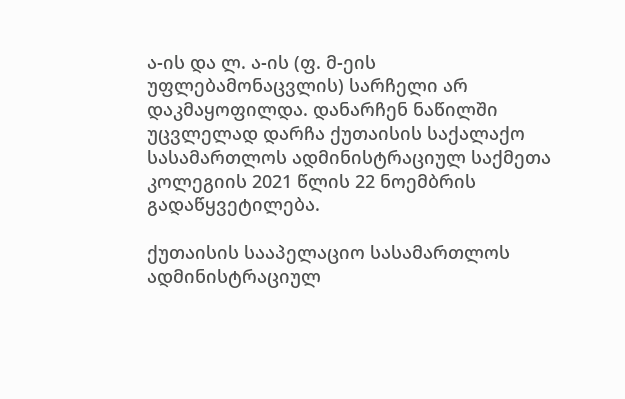ა-ის და ლ. ა-ის (ფ. მ-ეის უფლებამონაცვლის) სარჩელი არ დაკმაყოფილდა. დანარჩენ ნაწილში უცვლელად დარჩა ქუთაისის საქალაქო სასამართლოს ადმინისტრაციულ საქმეთა კოლეგიის 2021 წლის 22 ნოემბრის გადაწყვეტილება.

ქუთაისის სააპელაციო სასამართლოს ადმინისტრაციულ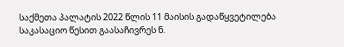საქმეთა პალატის 2022 წლის 11 მაისის გადაწყვეტილება საკასაციო წესით გაასაჩივრეს ნ.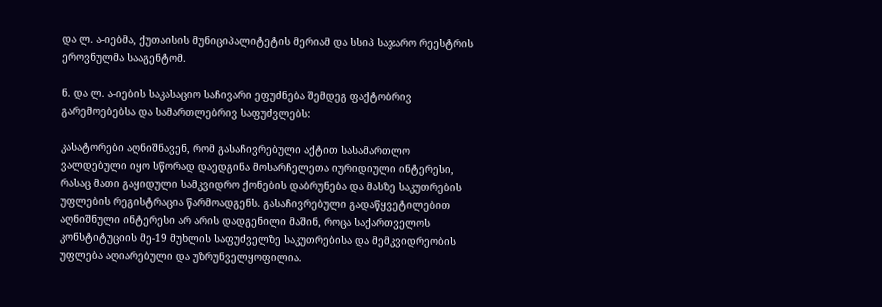და ლ. ა-იებმა, ქუთაისის მუნიციპალიტეტის მერიამ და სსიპ საჯარო რეესტრის ეროვნულმა სააგენტომ.

ნ. და ლ. ა-იების საკასაციო საჩივარი ეფუძნება შემდეგ ფაქტობრივ გარემოებებსა და სამართლებრივ საფუძვლებს:

კასატორები აღნიშნავენ, რომ გასაჩივრებული აქტით სასამართლო ვალდებული იყო სწორად დაედგინა მოსარჩელეთა იურიდიული ინტერესი, რასაც მათი გაყიდული სამკვიდრო ქონების დაბრუნება და მასზე საკუთრების უფლების რეგისტრაცია წარმოადგენს. გასაჩივრებული გადაწყვეტილებით აღნიშნული ინტერესი არ არის დადგენილი მაშინ, როცა საქართველოს კონსტიტუციის მე-19 მუხლის საფუძველზე საკუთრებისა და მემკვიდრეობის უფლება აღიარებული და უზრუნველყოფილია.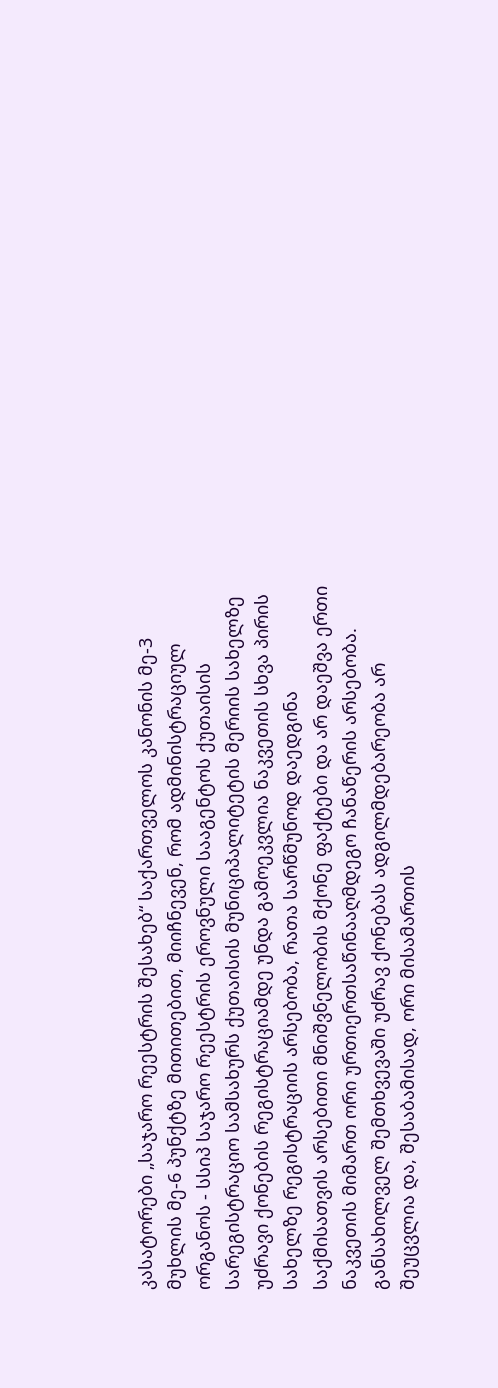კასატორები „საჯარო რეესტრის შესახებ“ საქართველოს კანონის მე-3 მუხლის მე-6 პუნქტზე მითითებით, მიიჩნევენ, რომ ადმინისტრაციულ ორგანოს - სსიპ საჯარო რეესტრის ეროვნული სააგენტოს ქუთაისის სარეგისტრაციო სამსახურს ქუთაისის მუნიციპალიტეტის მერიის სახელზე უძრავი ქონების რეგისტრაციამდე უნდა გამოეკვლია ნაკვეთის სხვა პირის სახელზე რეგისტრაციის არსებობა, რათა სარწმუნოდ დაედგინა საქმისათვის არსებითი მნიშვნელობის მქონე ფაქტები და არ დაეშვა ერთი ნაკვეთის მიმართ ორი ურთიერთსაწინააღმდეგო ჩანაწერის არსებობა. განსახილველ შემთხვევაში უძრავ ქონებას ადგილმდებარეობა არ შეუცვლია და, შესაბამისად, ორი მისამართის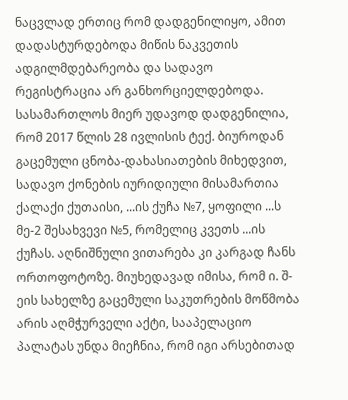ნაცვლად ერთიც რომ დადგენილიყო, ამით დადასტურდებოდა მიწის ნაკვეთის ადგილმდებარეობა და სადავო რეგისტრაცია არ განხორციელდებოდა. სასამართლოს მიერ უდავოდ დადგენილია, რომ 2017 წლის 28 ივლისის ტექ. ბიუროდან გაცემული ცნობა-დახასიათების მიხედვით, სადავო ქონების იურიდიული მისამართია ქალაქი ქუთაისი, ...ის ქუჩა №7, ყოფილი ...ს მე-2 შესახვევი №5, რომელიც კვეთს ...ის ქუჩას. აღნიშნული ვითარება კი კარგად ჩანს ორთოფოტოზე. მიუხედავად იმისა, რომ ი. შ-ეის სახელზე გაცემული საკუთრების მოწმობა არის აღმჭურველი აქტი, სააპელაციო პალატას უნდა მიეჩნია, რომ იგი არსებითად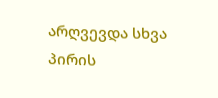არღვევდა სხვა პირის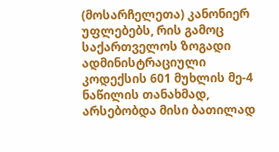(მოსარჩელეთა) კანონიერ უფლებებს, რის გამოც საქართველოს ზოგადი ადმინისტრაციული კოდექსის 601 მუხლის მე-4 ნაწილის თანახმად, არსებობდა მისი ბათილად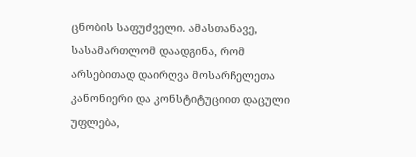ცნობის საფუძველი. ამასთანავე, სასამართლომ დაადგინა, რომ არსებითად დაირღვა მოსარჩელეთა კანონიერი და კონსტიტუციით დაცული უფლება,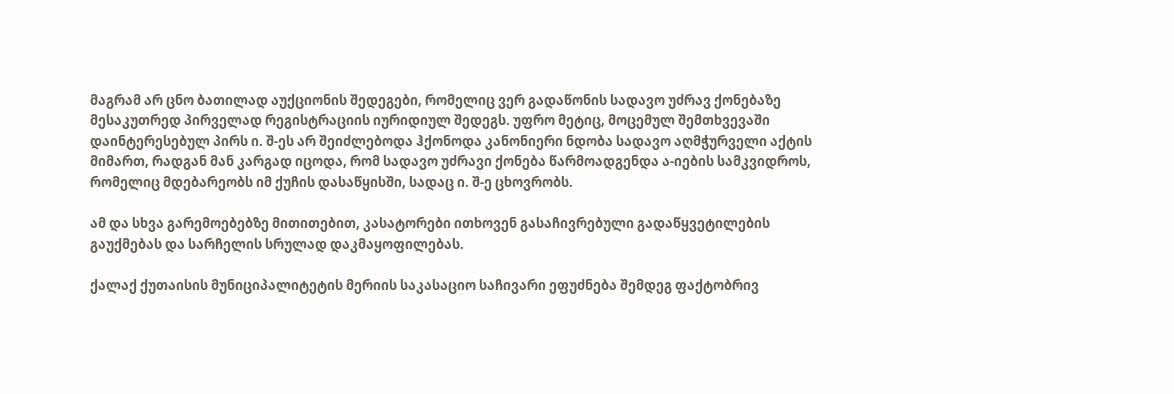მაგრამ არ ცნო ბათილად აუქციონის შედეგები, რომელიც ვერ გადაწონის სადავო უძრავ ქონებაზე მესაკუთრედ პირველად რეგისტრაციის იურიდიულ შედეგს. უფრო მეტიც, მოცემულ შემთხვევაში დაინტერესებულ პირს ი. შ-ეს არ შეიძლებოდა ჰქონოდა კანონიერი ნდობა სადავო აღმჭურველი აქტის მიმართ, რადგან მან კარგად იცოდა, რომ სადავო უძრავი ქონება წარმოადგენდა ა-იების სამკვიდროს, რომელიც მდებარეობს იმ ქუჩის დასაწყისში, სადაც ი. შ-ე ცხოვრობს.

ამ და სხვა გარემოებებზე მითითებით, კასატორები ითხოვენ გასაჩივრებული გადაწყვეტილების გაუქმებას და სარჩელის სრულად დაკმაყოფილებას.

ქალაქ ქუთაისის მუნიციპალიტეტის მერიის საკასაციო საჩივარი ეფუძნება შემდეგ ფაქტობრივ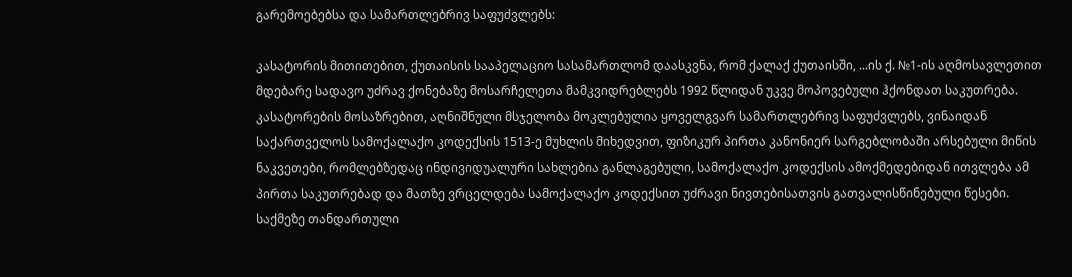გარემოებებსა და სამართლებრივ საფუძვლებს:

კასატორის მითითებით, ქუთაისის სააპელაციო სასამართლომ დაასკვნა, რომ ქალაქ ქუთაისში, ...ის ქ. №1-ის აღმოსავლეთით მდებარე სადავო უძრავ ქონებაზე მოსარჩელეთა მამკვიდრებლებს 1992 წლიდან უკვე მოპოვებული ჰქონდათ საკუთრება. კასატორების მოსაზრებით, აღნიშნული მსჯელობა მოკლებულია ყოველგვარ სამართლებრივ საფუძვლებს, ვინაიდან საქართველოს სამოქალაქო კოდექსის 1513-ე მუხლის მიხედვით, ფიზიკურ პირთა კანონიერ სარგებლობაში არსებული მიწის ნაკვეთები, რომლებზედაც ინდივიდუალური სახლებია განლაგებული, სამოქალაქო კოდექსის ამოქმედებიდან ითვლება ამ პირთა საკუთრებად და მათზე ვრცელდება სამოქალაქო კოდექსით უძრავი ნივთებისათვის გათვალისწინებული წესები. საქმეზე თანდართული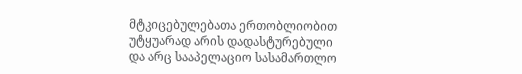მტკიცებულებათა ერთობლიობით უტყუარად არის დადასტურებული და არც სააპელაციო სასამართლო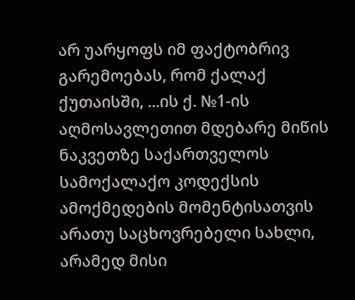არ უარყოფს იმ ფაქტობრივ გარემოებას, რომ ქალაქ ქუთაისში, ...ის ქ. №1-ის აღმოსავლეთით მდებარე მიწის ნაკვეთზე საქართველოს სამოქალაქო კოდექსის ამოქმედების მომენტისათვის არათუ საცხოვრებელი სახლი, არამედ მისი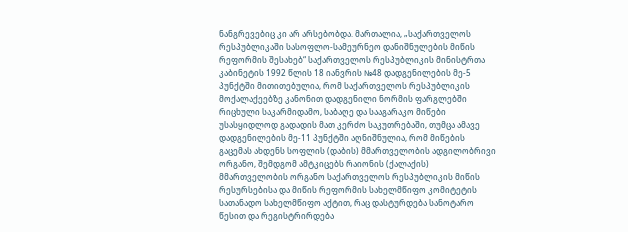ნანგრევებიც კი არ არსებობდა. მართალია, „საქართველოს რესპუბლიკაში სასოფლო-სამეურნეო დანიშნულების მიწის რეფორმის შესახებ“ საქართველოს რესპუბლიკის მინისტრთა კაბინეტის 1992 წლის 18 იანვრის №48 დადგენილების მე-5 პუნქტში მითითებულია, რომ საქართველოს რესპუბლიკის მოქალაქეებზე კანონით დადგენილი ნორმის ფარგლებში რიცხული საკარმიდამო, საბაღე და სააგარაკო მიწები უსასყიდლოდ გადადის მათ კერძო საკუთრებაში, თუმცა ამავე დადგენილების მე-11 პუნქტში აღნიშნულია, რომ მიწების გაცემას ახდენს სოფლის (დაბის) მმართველობის ადგილობრივი ორგანო, შემდგომ ამტკიცებს რაიონის (ქალაქის) მმართველობის ორგანო საქართველოს რესპუბლიკის მიწის რესურსებისა და მიწის რეფორმის სახელმწიფო კომიტეტის სათანადო სახელმწიფო აქტით, რაც დასტურდება სანოტარო წესით და რეგისტრირდება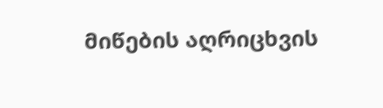მიწების აღრიცხვის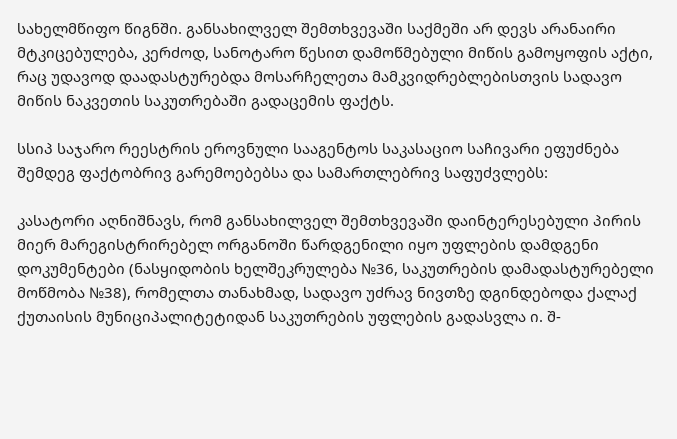სახელმწიფო წიგნში. განსახილველ შემთხვევაში საქმეში არ დევს არანაირი მტკიცებულება, კერძოდ, სანოტარო წესით დამოწმებული მიწის გამოყოფის აქტი, რაც უდავოდ დაადასტურებდა მოსარჩელეთა მამკვიდრებლებისთვის სადავო მიწის ნაკვეთის საკუთრებაში გადაცემის ფაქტს.

სსიპ საჯარო რეესტრის ეროვნული სააგენტოს საკასაციო საჩივარი ეფუძნება შემდეგ ფაქტობრივ გარემოებებსა და სამართლებრივ საფუძვლებს:

კასატორი აღნიშნავს, რომ განსახილველ შემთხვევაში დაინტერესებული პირის მიერ მარეგისტრირებელ ორგანოში წარდგენილი იყო უფლების დამდგენი დოკუმენტები (ნასყიდობის ხელშეკრულება №36, საკუთრების დამადასტურებელი მოწმობა №38), რომელთა თანახმად, სადავო უძრავ ნივთზე დგინდებოდა ქალაქ ქუთაისის მუნიციპალიტეტიდან საკუთრების უფლების გადასვლა ი. შ-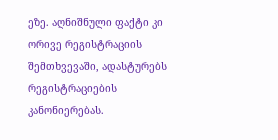ეზე. აღნიშნული ფაქტი კი ორივე რეგისტრაციის შემთხვევაში, ადასტურებს რეგისტრაციების კანონიერებას.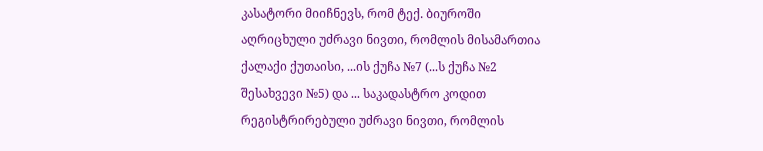კასატორი მიიჩნევს, რომ ტექ. ბიუროში აღრიცხული უძრავი ნივთი, რომლის მისამართია ქალაქი ქუთაისი, ...ის ქუჩა №7 (...ს ქუჩა №2 შესახვევი №5) და ... საკადასტრო კოდით რეგისტრირებული უძრავი ნივთი, რომლის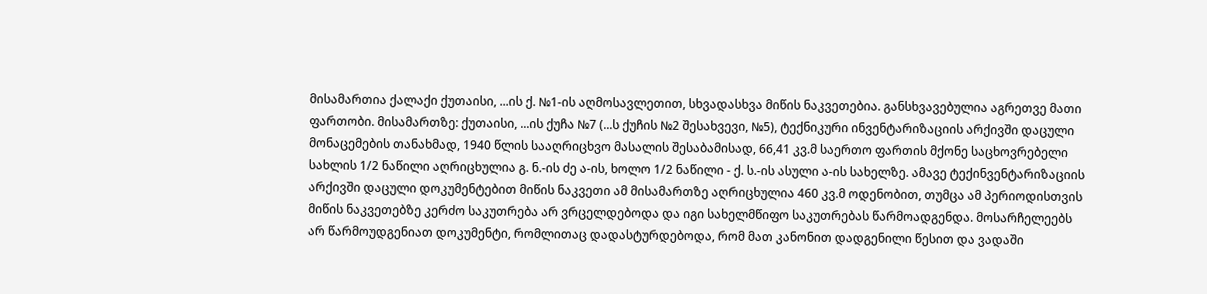მისამართია ქალაქი ქუთაისი, ...ის ქ. №1-ის აღმოსავლეთით, სხვადასხვა მიწის ნაკვეთებია. განსხვავებულია აგრეთვე მათი ფართობი. მისამართზე: ქუთაისი, ...ის ქუჩა №7 (...ს ქუჩის №2 შესახვევი, №5), ტექნიკური ინვენტარიზაციის არქივში დაცული მონაცემების თანახმად, 1940 წლის სააღრიცხვო მასალის შესაბამისად, 66,41 კვ.მ საერთო ფართის მქონე საცხოვრებელი სახლის 1/2 ნაწილი აღრიცხულია გ. ნ.-ის ძე ა-ის, ხოლო 1/2 ნაწილი - ქ. ს.-ის ასული ა-ის სახელზე. ამავე ტექინვენტარიზაციის არქივში დაცული დოკუმენტებით მიწის ნაკვეთი ამ მისამართზე აღრიცხულია 460 კვ.მ ოდენობით, თუმცა ამ პერიოდისთვის მიწის ნაკვეთებზე კერძო საკუთრება არ ვრცელდებოდა და იგი სახელმწიფო საკუთრებას წარმოადგენდა. მოსარჩელეებს არ წარმოუდგენიათ დოკუმენტი, რომლითაც დადასტურდებოდა, რომ მათ კანონით დადგენილი წესით და ვადაში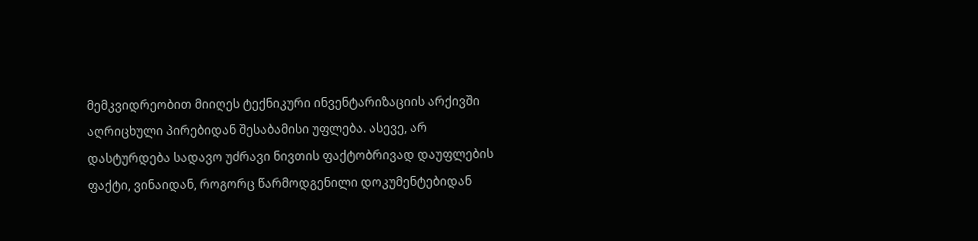მემკვიდრეობით მიიღეს ტექნიკური ინვენტარიზაციის არქივში აღრიცხული პირებიდან შესაბამისი უფლება. ასევე, არ დასტურდება სადავო უძრავი ნივთის ფაქტობრივად დაუფლების ფაქტი, ვინაიდან, როგორც წარმოდგენილი დოკუმენტებიდან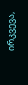ირკვევა,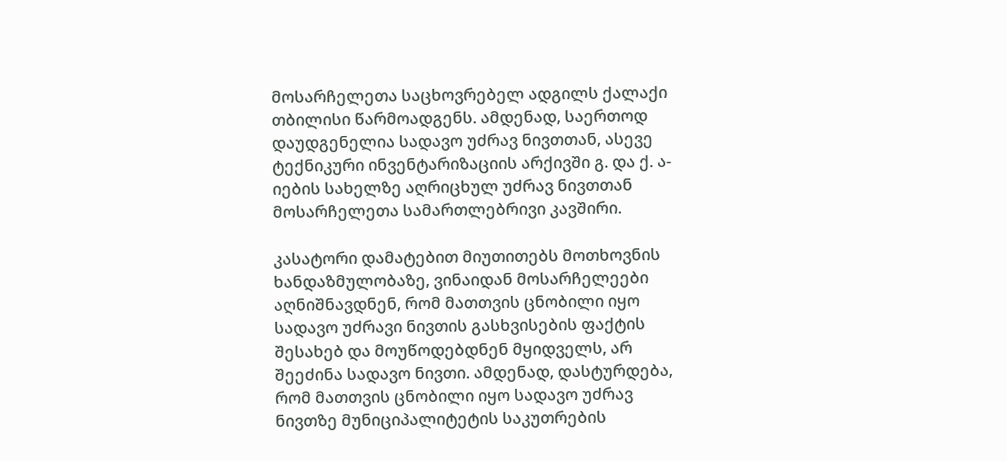მოსარჩელეთა საცხოვრებელ ადგილს ქალაქი თბილისი წარმოადგენს. ამდენად, საერთოდ დაუდგენელია სადავო უძრავ ნივთთან, ასევე ტექნიკური ინვენტარიზაციის არქივში გ. და ქ. ა-იების სახელზე აღრიცხულ უძრავ ნივთთან მოსარჩელეთა სამართლებრივი კავშირი.

კასატორი დამატებით მიუთითებს მოთხოვნის ხანდაზმულობაზე, ვინაიდან მოსარჩელეები აღნიშნავდნენ, რომ მათთვის ცნობილი იყო სადავო უძრავი ნივთის გასხვისების ფაქტის შესახებ და მოუწოდებდნენ მყიდველს, არ შეეძინა სადავო ნივთი. ამდენად, დასტურდება, რომ მათთვის ცნობილი იყო სადავო უძრავ ნივთზე მუნიციპალიტეტის საკუთრების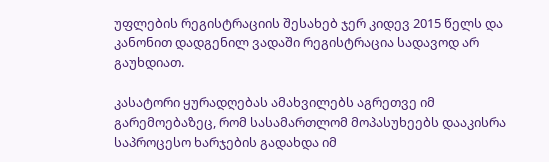უფლების რეგისტრაციის შესახებ ჯერ კიდევ 2015 წელს და კანონით დადგენილ ვადაში რეგისტრაცია სადავოდ არ გაუხდიათ.

კასატორი ყურადღებას ამახვილებს აგრეთვე იმ გარემოებაზეც, რომ სასამართლომ მოპასუხეებს დააკისრა საპროცესო ხარჯების გადახდა იმ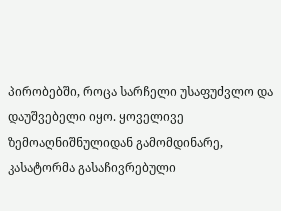პირობებში, როცა სარჩელი უსაფუძვლო და დაუშვებელი იყო. ყოველივე ზემოაღნიშნულიდან გამომდინარე, კასატორმა გასაჩივრებული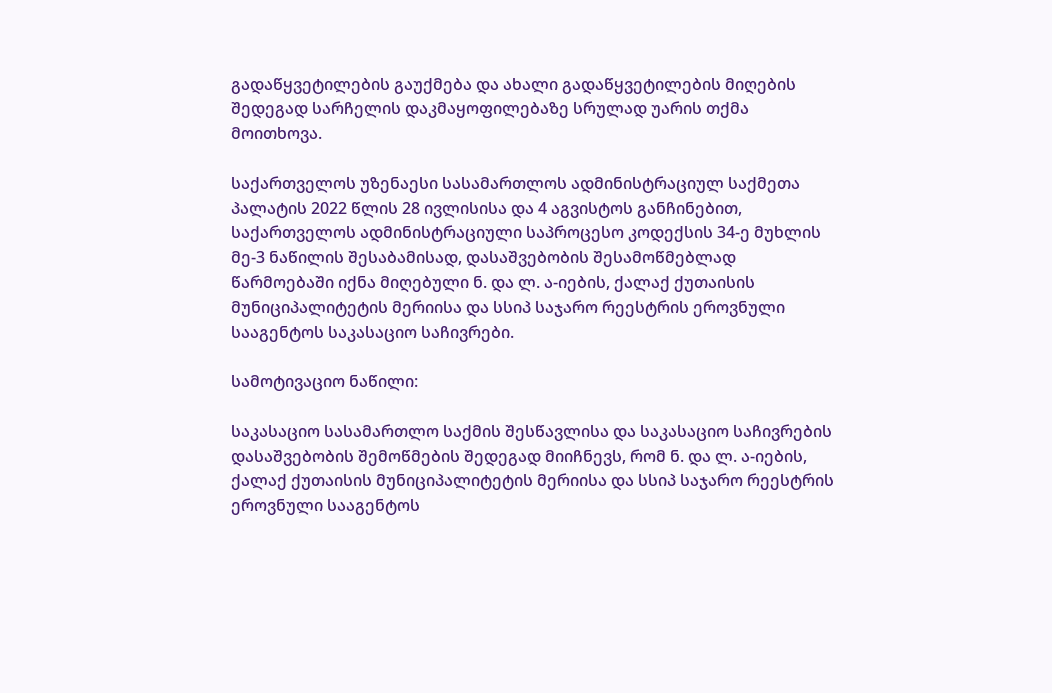გადაწყვეტილების გაუქმება და ახალი გადაწყვეტილების მიღების შედეგად სარჩელის დაკმაყოფილებაზე სრულად უარის თქმა მოითხოვა.

საქართველოს უზენაესი სასამართლოს ადმინისტრაციულ საქმეთა პალატის 2022 წლის 28 ივლისისა და 4 აგვისტოს განჩინებით, საქართველოს ადმინისტრაციული საპროცესო კოდექსის 34-ე მუხლის მე-3 ნაწილის შესაბამისად, დასაშვებობის შესამოწმებლად წარმოებაში იქნა მიღებული ნ. და ლ. ა-იების, ქალაქ ქუთაისის მუნიციპალიტეტის მერიისა და სსიპ საჯარო რეესტრის ეროვნული სააგენტოს საკასაციო საჩივრები.

სამოტივაციო ნაწილი:

საკასაციო სასამართლო საქმის შესწავლისა და საკასაციო საჩივრების დასაშვებობის შემოწმების შედეგად მიიჩნევს, რომ ნ. და ლ. ა-იების, ქალაქ ქუთაისის მუნიციპალიტეტის მერიისა და სსიპ საჯარო რეესტრის ეროვნული სააგენტოს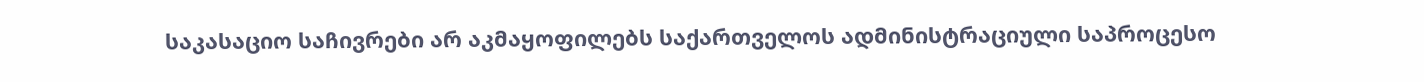საკასაციო საჩივრები არ აკმაყოფილებს საქართველოს ადმინისტრაციული საპროცესო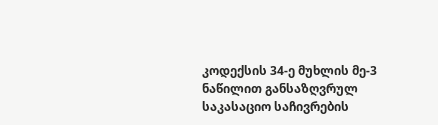კოდექსის 34-ე მუხლის მე-3 ნაწილით განსაზღვრულ საკასაციო საჩივრების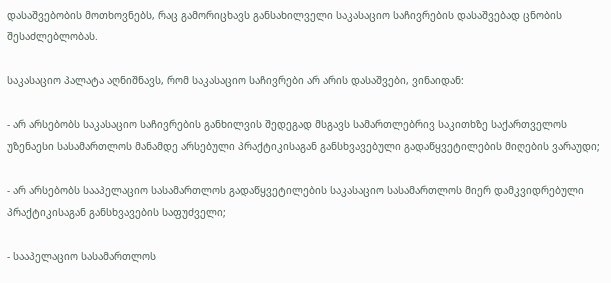დასაშვებობის მოთხოვნებს, რაც გამორიცხავს განსახილველი საკასაციო საჩივრების დასაშვებად ცნობის შესაძლებლობას.

საკასაციო პალატა აღნიშნავს, რომ საკასაციო საჩივრები არ არის დასაშვები, ვინაიდან:

- არ არსებობს საკასაციო საჩივრების განხილვის შედეგად მსგავს სამართლებრივ საკითხზე საქართველოს უზენაესი სასამართლოს მანამდე არსებული პრაქტიკისაგან განსხვავებული გადაწყვეტილების მიღების ვარაუდი;

- არ არსებობს სააპელაციო სასამართლოს გადაწყვეტილების საკასაციო სასამართლოს მიერ დამკვიდრებული პრაქტიკისაგან განსხვავების საფუძველი;

- სააპელაციო სასამართლოს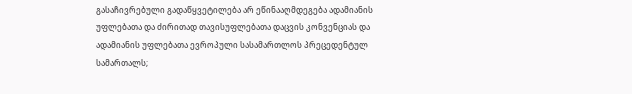გასაჩივრებული გადაწყვეტილება არ ეწინააღმდეგება ადამიანის უფლებათა და ძირითად თავისუფლებათა დაცვის კონვენციას და ადამიანის უფლებათა ევროპული სასამართლოს პრეცედენტულ სამართალს;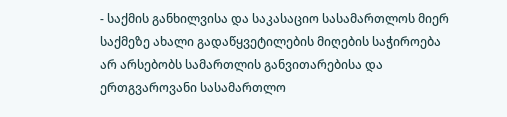- საქმის განხილვისა და საკასაციო სასამართლოს მიერ საქმეზე ახალი გადაწყვეტილების მიღების საჭიროება არ არსებობს სამართლის განვითარებისა და ერთგვაროვანი სასამართლო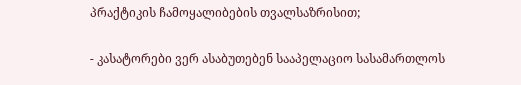პრაქტიკის ჩამოყალიბების თვალსაზრისით;

- კასატორები ვერ ასაბუთებენ სააპელაციო სასამართლოს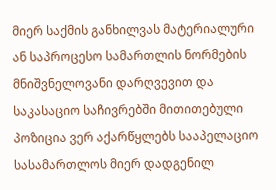მიერ საქმის განხილვას მატერიალური ან საპროცესო სამართლის ნორმების მნიშვნელოვანი დარღვევით და საკასაციო საჩივრებში მითითებული პოზიცია ვერ აქარწყლებს სააპელაციო სასამართლოს მიერ დადგენილ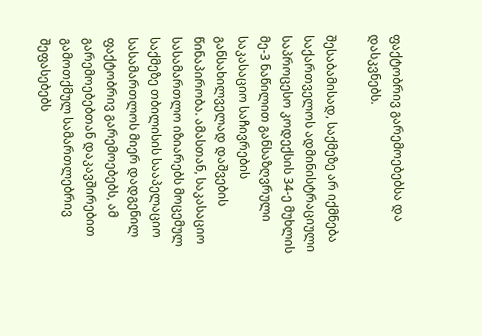ფაქტობრივ გარემოებებსა და დასკვნებს.

შესაბამისად, საქმეზე არ იქმნება საქართველოს ადმინისტრაციული საპროცესო კოდექსის 34-ე მუხლის მე-3 ნაწილით განსაზღვრული საკასაციო საჩივრების განსახილველად დაშვების წინაპირობა. ამასთან, საკასაციო სასამართლო იზიარებს მოცემულ საქმეზე თბილისის სააპელაციო სასამართლოს მიერ დადგენილ ფაქტობრივ გარემოებებს, ამ გარემოებებთან დაკავშირებით გამოთქმულ სამართლებრივ შეფასებებს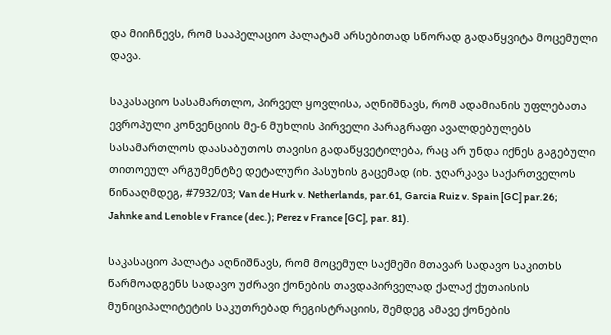და მიიჩნევს, რომ სააპელაციო პალატამ არსებითად სწორად გადაწყვიტა მოცემული დავა.

საკასაციო სასამართლო, პირველ ყოვლისა, აღნიშნავს, რომ ადამიანის უფლებათა ევროპული კონვენციის მე-6 მუხლის პირველი პარაგრაფი ავალდებულებს სასამართლოს დაასაბუთოს თავისი გადაწყვეტილება, რაც არ უნდა იქნეს გაგებული თითოეულ არგუმენტზე დეტალური პასუხის გაცემად (იხ. ჯღარკავა საქართველოს წინააღმდეგ, #7932/03; Van de Hurk v. Netherlands, par.61, Garcia Ruiz v. Spain [GC] par.26; Jahnke and Lenoble v France (dec.); Perez v France [GC], par. 81).

საკასაციო პალატა აღნიშნავს, რომ მოცემულ საქმეში მთავარ სადავო საკითხს წარმოადგენს სადავო უძრავი ქონების თავდაპირველად ქალაქ ქუთაისის მუნიციპალიტეტის საკუთრებად რეგისტრაციის, შემდეგ ამავე ქონების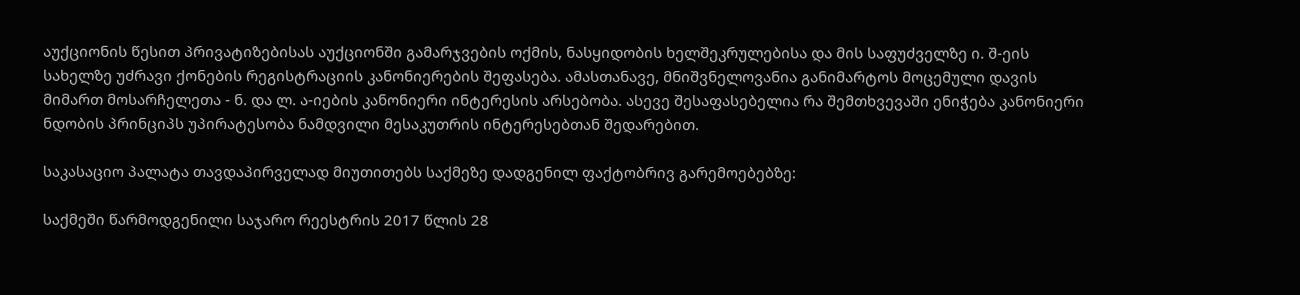აუქციონის წესით პრივატიზებისას აუქციონში გამარჯვების ოქმის, ნასყიდობის ხელშეკრულებისა და მის საფუძველზე ი. შ-ეის სახელზე უძრავი ქონების რეგისტრაციის კანონიერების შეფასება. ამასთანავე, მნიშვნელოვანია განიმარტოს მოცემული დავის მიმართ მოსარჩელეთა - ნ. და ლ. ა-იების კანონიერი ინტერესის არსებობა. ასევე შესაფასებელია რა შემთხვევაში ენიჭება კანონიერი ნდობის პრინციპს უპირატესობა ნამდვილი მესაკუთრის ინტერესებთან შედარებით.

საკასაციო პალატა თავდაპირველად მიუთითებს საქმეზე დადგენილ ფაქტობრივ გარემოებებზე:

საქმეში წარმოდგენილი საჯარო რეესტრის 2017 წლის 28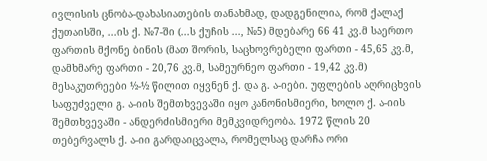ივლისის ცნობა-დახასიათების თანახმად, დადგენილია, რომ ქალაქ ქუთაისში, ...ის ქ. №7-ში (...ს ქუჩის ..., №5) მდებარე 66 41 კვ.მ საერთო ფართის მქონე ბინის (მათ შორის, საცხოვრებელი ფართი - 45,65 კვ.მ, დამხმარე ფართი - 20,76 კვ.მ, სამეურნეო ფართი - 19,42 კვ.მ) მესაკუთრეები ½-½ წილით იყვნენ ქ. და გ. ა-იები. უფლების აღრიცხვის საფუძველი გ. ა-იის შემთხვევაში იყო კანონისმიერი, ხოლო ქ. ა-იის შემთხვევაში - ანდერძისმიერი მემკვიდრეობა. 1972 წლის 20 თებერვალს ქ. ა-იი გარდაიცვალა, რომელსაც დარჩა ორი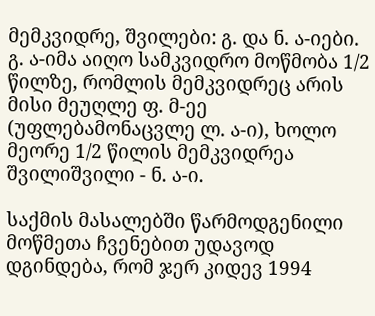მემკვიდრე, შვილები: გ. და ნ. ა-იები. გ. ა-იმა აიღო სამკვიდრო მოწმობა 1/2 წილზე, რომლის მემკვიდრეც არის მისი მეუღლე ფ. მ-ეე (უფლებამონაცვლე ლ. ა-ი), ხოლო მეორე 1/2 წილის მემკვიდრეა შვილიშვილი - ნ. ა-ი.

საქმის მასალებში წარმოდგენილი მოწმეთა ჩვენებით უდავოდ დგინდება, რომ ჯერ კიდევ 1994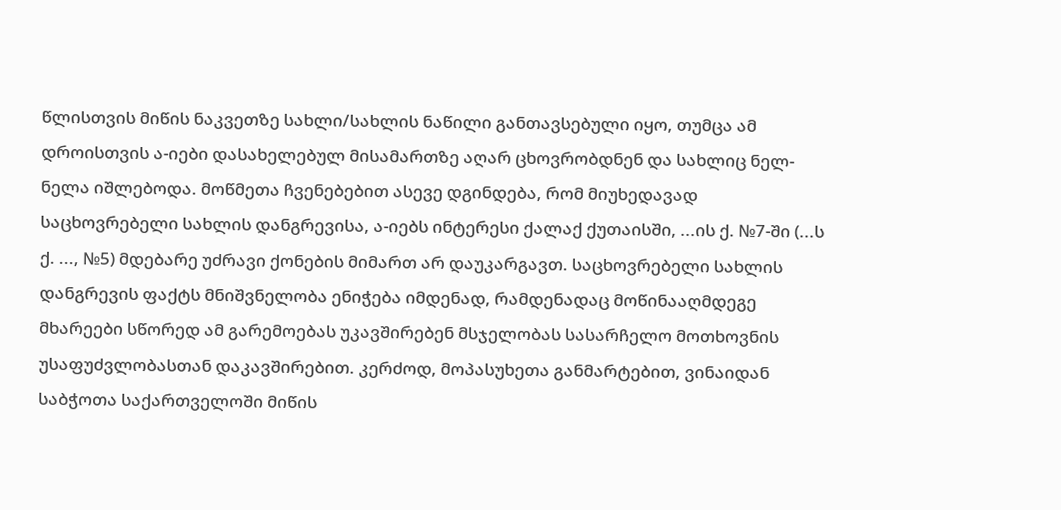წლისთვის მიწის ნაკვეთზე სახლი/სახლის ნაწილი განთავსებული იყო, თუმცა ამ დროისთვის ა-იები დასახელებულ მისამართზე აღარ ცხოვრობდნენ და სახლიც ნელ-ნელა იშლებოდა. მოწმეთა ჩვენებებით ასევე დგინდება, რომ მიუხედავად საცხოვრებელი სახლის დანგრევისა, ა-იებს ინტერესი ქალაქ ქუთაისში, ...ის ქ. №7-ში (...ს ქ. ..., №5) მდებარე უძრავი ქონების მიმართ არ დაუკარგავთ. საცხოვრებელი სახლის დანგრევის ფაქტს მნიშვნელობა ენიჭება იმდენად, რამდენადაც მოწინააღმდეგე მხარეები სწორედ ამ გარემოებას უკავშირებენ მსჯელობას სასარჩელო მოთხოვნის უსაფუძვლობასთან დაკავშირებით. კერძოდ, მოპასუხეთა განმარტებით, ვინაიდან საბჭოთა საქართველოში მიწის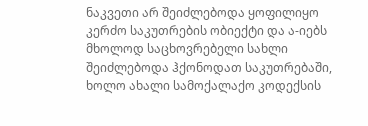ნაკვეთი არ შეიძლებოდა ყოფილიყო კერძო საკუთრების ობიექტი და ა-იებს მხოლოდ საცხოვრებელი სახლი შეიძლებოდა ჰქონოდათ საკუთრებაში, ხოლო ახალი სამოქალაქო კოდექსის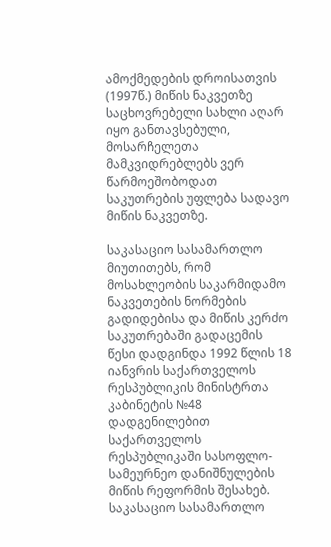ამოქმედების დროისათვის (1997წ.) მიწის ნაკვეთზე საცხოვრებელი სახლი აღარ იყო განთავსებული, მოსარჩელეთა მამკვიდრებლებს ვერ წარმოეშობოდათ საკუთრების უფლება სადავო მიწის ნაკვეთზე.

საკასაციო სასამართლო მიუთითებს, რომ მოსახლეობის საკარმიდამო ნაკვეთების ნორმების გადიდებისა და მიწის კერძო საკუთრებაში გადაცემის წესი დადგინდა 1992 წლის 18 იანვრის საქართველოს რესპუბლიკის მინისტრთა კაბინეტის №48 დადგენილებით საქართველოს რესპუბლიკაში სასოფლო-სამეურნეო დანიშნულების მიწის რეფორმის შესახებ. საკასაციო სასამართლო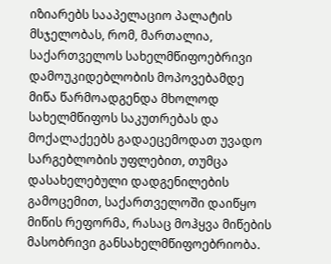იზიარებს სააპელაციო პალატის მსჯელობას, რომ, მართალია, საქართველოს სახელმწიფოებრივი დამოუკიდებლობის მოპოვებამდე მიწა წარმოადგენდა მხოლოდ სახელმწიფოს საკუთრებას და მოქალაქეებს გადაეცემოდათ უვადო სარგებლობის უფლებით, თუმცა დასახელებული დადგენილების გამოცემით, საქართველოში დაიწყო მიწის რეფორმა, რასაც მოჰყვა მიწების მასობრივი განსახელმწიფოებრიობა.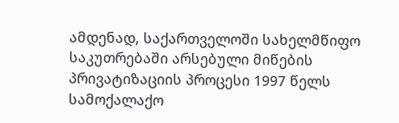ამდენად, საქართველოში სახელმწიფო საკუთრებაში არსებული მიწების პრივატიზაციის პროცესი 1997 წელს სამოქალაქო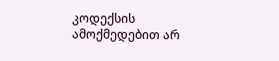კოდექსის ამოქმედებით არ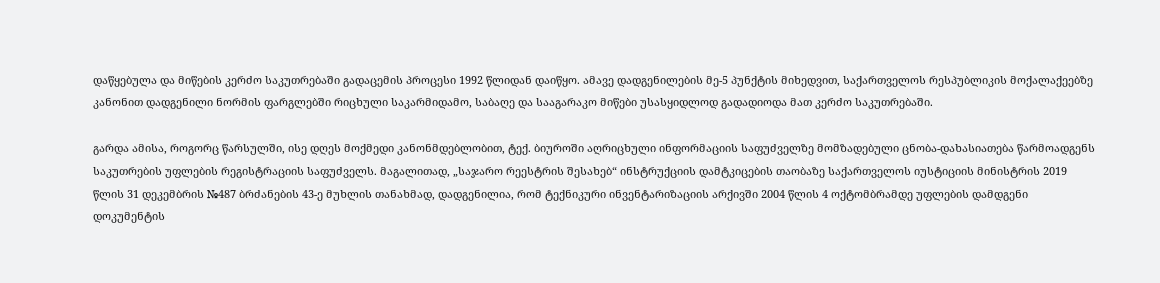დაწყებულა და მიწების კერძო საკუთრებაში გადაცემის პროცესი 1992 წლიდან დაიწყო. ამავე დადგენილების მე-5 პუნქტის მიხედვით, საქართველოს რესპუბლიკის მოქალაქეებზე კანონით დადგენილი ნორმის ფარგლებში რიცხული საკარმიდამო, საბაღე და სააგარაკო მიწები უსასყიდლოდ გადადიოდა მათ კერძო საკუთრებაში.

გარდა ამისა, როგორც წარსულში, ისე დღეს მოქმედი კანონმდებლობით, ტექ. ბიუროში აღრიცხული ინფორმაციის საფუძველზე მომზადებული ცნობა-დახასიათება წარმოადგენს საკუთრების უფლების რეგისტრაციის საფუძველს. მაგალითად, „საჯარო რეესტრის შესახებ“ ინსტრუქციის დამტკიცების თაობაზე საქართველოს იუსტიციის მინისტრის 2019 წლის 31 დეკემბრის №487 ბრძანების 43-ე მუხლის თანახმად, დადგენილია, რომ ტექნიკური ინვენტარიზაციის არქივში 2004 წლის 4 ოქტომბრამდე უფლების დამდგენი დოკუმენტის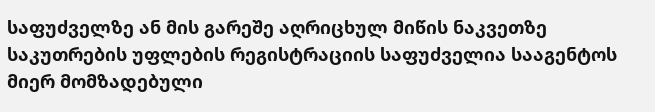საფუძველზე ან მის გარეშე აღრიცხულ მიწის ნაკვეთზე საკუთრების უფლების რეგისტრაციის საფუძველია სააგენტოს მიერ მომზადებული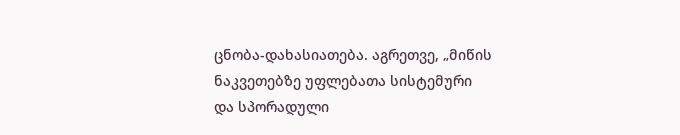ცნობა-დახასიათება. აგრეთვე, „მიწის ნაკვეთებზე უფლებათა სისტემური და სპორადული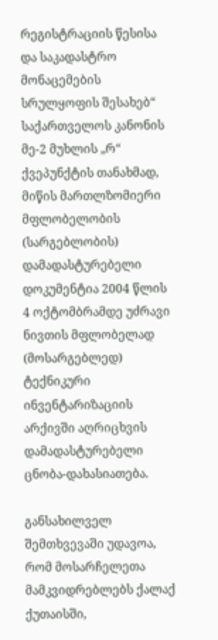რეგისტრაციის წესისა და საკადასტრო მონაცემების სრულყოფის შესახებ“ საქართველოს კანონის მე-2 მუხლის „რ“ ქვეპუნქტის თანახმად, მიწის მართლზომიერი მფლობელობის (სარგებლობის) დამადასტურებელი დოკუმენტია 2004 წლის 4 ოქტომბრამდე უძრავი ნივთის მფლობელად (მოსარგებლედ) ტექნიკური ინვენტარიზაციის არქივში აღრიცხვის დამადასტურებელი ცნობა-დახასიათება.

განსახილველ შემთხვევაში უდავოა, რომ მოსარჩელეთა მამკვიდრებლებს ქალაქ ქუთაისში,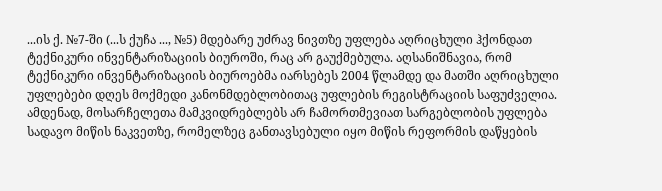...ის ქ. №7-ში (...ს ქუჩა ..., №5) მდებარე უძრავ ნივთზე უფლება აღრიცხული ჰქონდათ ტექნიკური ინვენტარიზაციის ბიუროში, რაც არ გაუქმებულა. აღსანიშნავია, რომ ტექნიკური ინვენტარიზაციის ბიუროებმა იარსებეს 2004 წლამდე და მათში აღრიცხული უფლებები დღეს მოქმედი კანონმდებლობითაც უფლების რეგისტრაციის საფუძველია. ამდენად, მოსარჩელეთა მამკვიდრებლებს არ ჩამორთმევიათ სარგებლობის უფლება სადავო მიწის ნაკვეთზე, რომელზეც განთავსებული იყო მიწის რეფორმის დაწყების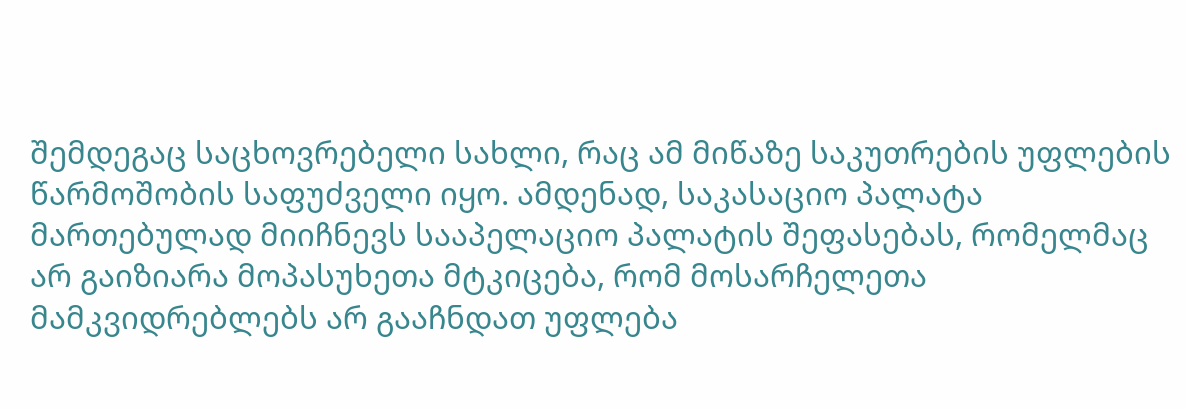შემდეგაც საცხოვრებელი სახლი, რაც ამ მიწაზე საკუთრების უფლების წარმოშობის საფუძველი იყო. ამდენად, საკასაციო პალატა მართებულად მიიჩნევს სააპელაციო პალატის შეფასებას, რომელმაც არ გაიზიარა მოპასუხეთა მტკიცება, რომ მოსარჩელეთა მამკვიდრებლებს არ გააჩნდათ უფლება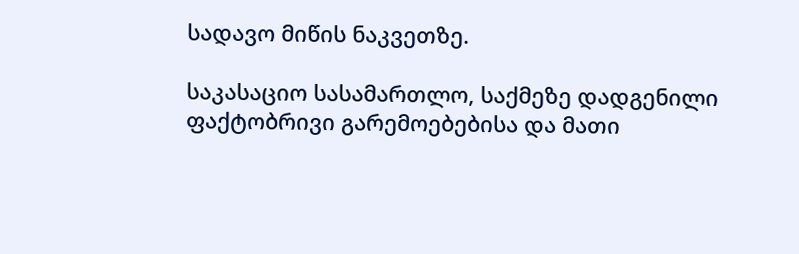სადავო მიწის ნაკვეთზე.

საკასაციო სასამართლო, საქმეზე დადგენილი ფაქტობრივი გარემოებებისა და მათი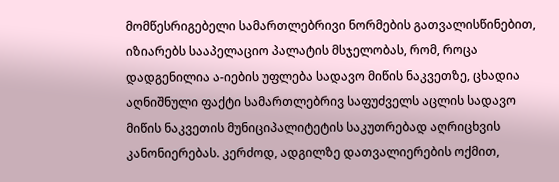მომწესრიგებელი სამართლებრივი ნორმების გათვალისწინებით, იზიარებს სააპელაციო პალატის მსჯელობას, რომ, როცა დადგენილია ა-იების უფლება სადავო მიწის ნაკვეთზე, ცხადია აღნიშნული ფაქტი სამართლებრივ საფუძველს აცლის სადავო მიწის ნაკვეთის მუნიციპალიტეტის საკუთრებად აღრიცხვის კანონიერებას. კერძოდ, ადგილზე დათვალიერების ოქმით,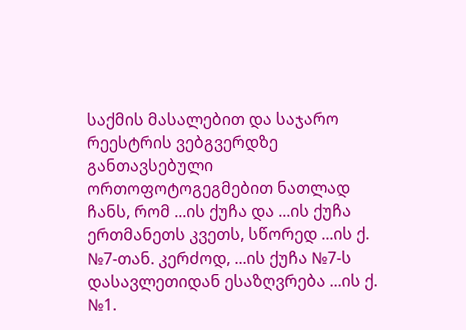საქმის მასალებით და საჯარო რეესტრის ვებგვერდზე განთავსებული ორთოფოტოგეგმებით ნათლად ჩანს, რომ ...ის ქუჩა და ...ის ქუჩა ერთმანეთს კვეთს, სწორედ ...ის ქ. №7-თან. კერძოდ, ...ის ქუჩა №7-ს დასავლეთიდან ესაზღვრება ...ის ქ. №1.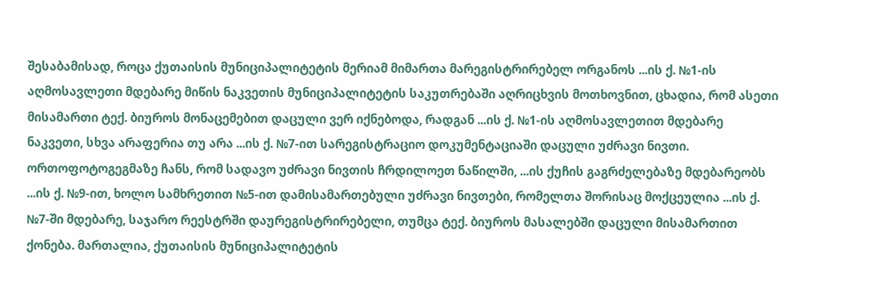შესაბამისად, როცა ქუთაისის მუნიციპალიტეტის მერიამ მიმართა მარეგისტრირებელ ორგანოს ...ის ქ. №1-ის აღმოსავლეთი მდებარე მიწის ნაკვეთის მუნიციპალიტეტის საკუთრებაში აღრიცხვის მოთხოვნით, ცხადია, რომ ასეთი მისამართი ტექ. ბიუროს მონაცემებით დაცული ვერ იქნებოდა, რადგან ...ის ქ. №1-ის აღმოსავლეთით მდებარე ნაკვეთი, სხვა არაფერია თუ არა ...ის ქ. №7-ით სარეგისტრაციო დოკუმენტაციაში დაცული უძრავი ნივთი. ორთოფოტოგეგმაზე ჩანს, რომ სადავო უძრავი ნივთის ჩრდილოეთ ნაწილში, ...ის ქუჩის გაგრძელებაზე მდებარეობს ...ის ქ. №9-ით, ხოლო სამხრეთით №5-ით დამისამართებული უძრავი ნივთები, რომელთა შორისაც მოქცეულია ...ის ქ. №7-ში მდებარე, საჯარო რეესტრში დაურეგისტრირებელი, თუმცა ტექ. ბიუროს მასალებში დაცული მისამართით ქონება. მართალია, ქუთაისის მუნიციპალიტეტის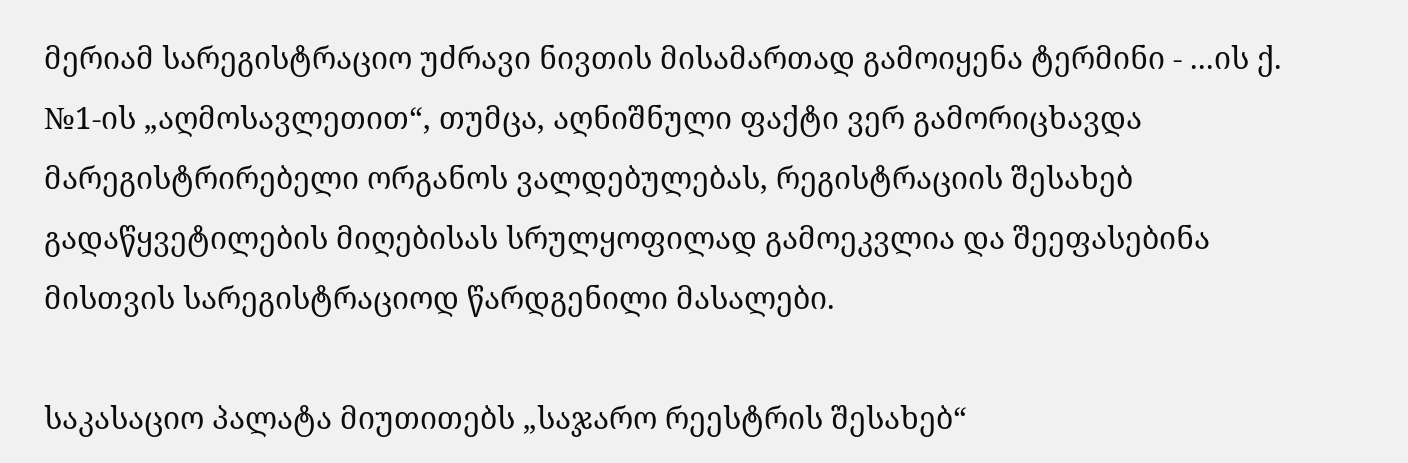მერიამ სარეგისტრაციო უძრავი ნივთის მისამართად გამოიყენა ტერმინი - ...ის ქ. №1-ის „აღმოსავლეთით“, თუმცა, აღნიშნული ფაქტი ვერ გამორიცხავდა მარეგისტრირებელი ორგანოს ვალდებულებას, რეგისტრაციის შესახებ გადაწყვეტილების მიღებისას სრულყოფილად გამოეკვლია და შეეფასებინა მისთვის სარეგისტრაციოდ წარდგენილი მასალები.

საკასაციო პალატა მიუთითებს „საჯარო რეესტრის შესახებ“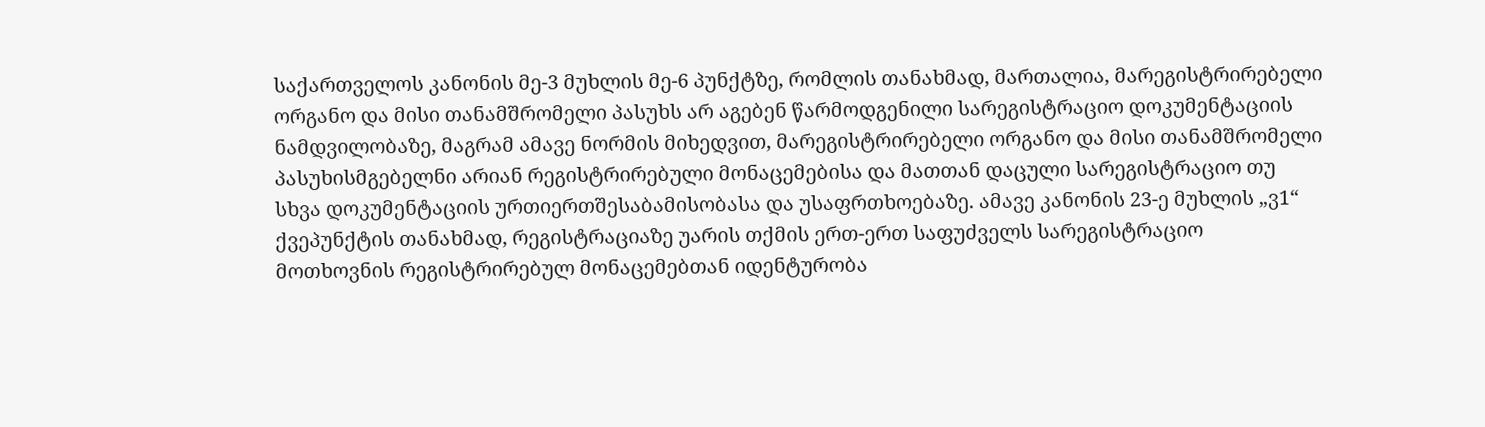საქართველოს კანონის მე-3 მუხლის მე-6 პუნქტზე, რომლის თანახმად, მართალია, მარეგისტრირებელი ორგანო და მისი თანამშრომელი პასუხს არ აგებენ წარმოდგენილი სარეგისტრაციო დოკუმენტაციის ნამდვილობაზე, მაგრამ ამავე ნორმის მიხედვით, მარეგისტრირებელი ორგანო და მისი თანამშრომელი პასუხისმგებელნი არიან რეგისტრირებული მონაცემებისა და მათთან დაცული სარეგისტრაციო თუ სხვა დოკუმენტაციის ურთიერთშესაბამისობასა და უსაფრთხოებაზე. ამავე კანონის 23-ე მუხლის „ვ1“ ქვეპუნქტის თანახმად, რეგისტრაციაზე უარის თქმის ერთ-ერთ საფუძველს სარეგისტრაციო მოთხოვნის რეგისტრირებულ მონაცემებთან იდენტურობა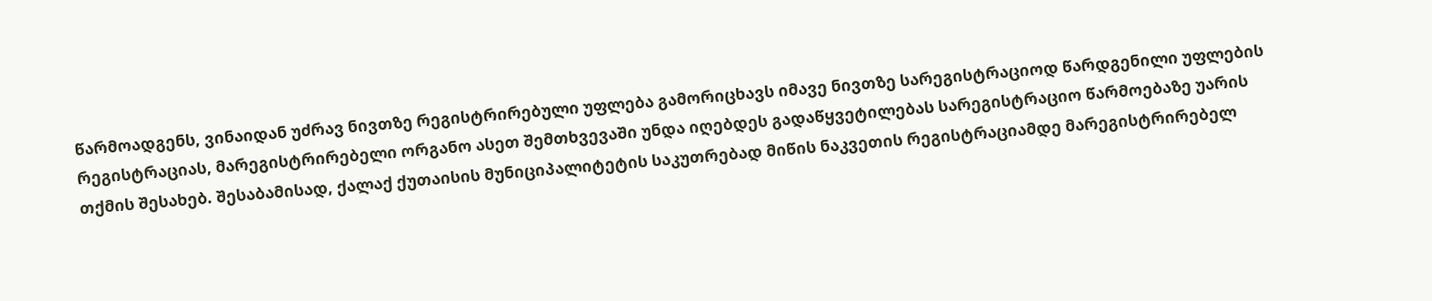წარმოადგენს, ვინაიდან უძრავ ნივთზე რეგისტრირებული უფლება გამორიცხავს იმავე ნივთზე სარეგისტრაციოდ წარდგენილი უფლების რეგისტრაციას, მარეგისტრირებელი ორგანო ასეთ შემთხვევაში უნდა იღებდეს გადაწყვეტილებას სარეგისტრაციო წარმოებაზე უარის თქმის შესახებ. შესაბამისად, ქალაქ ქუთაისის მუნიციპალიტეტის საკუთრებად მიწის ნაკვეთის რეგისტრაციამდე მარეგისტრირებელ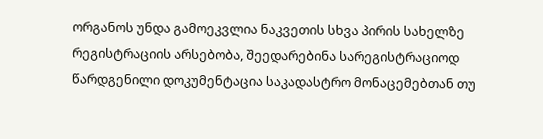ორგანოს უნდა გამოეკვლია ნაკვეთის სხვა პირის სახელზე რეგისტრაციის არსებობა, შეედარებინა სარეგისტრაციოდ წარდგენილი დოკუმენტაცია საკადასტრო მონაცემებთან თუ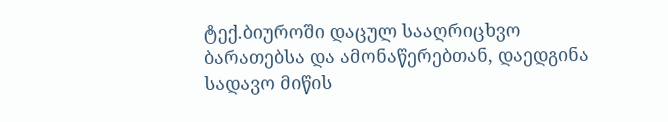ტექ.ბიუროში დაცულ სააღრიცხვო ბარათებსა და ამონაწერებთან, დაედგინა სადავო მიწის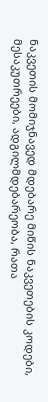ნაკვეთის მომიჯნავედ მდებარე მიწის ნაკვეთების კოდები, მესაკუთრეები, ადგილმდებარეობა, რათა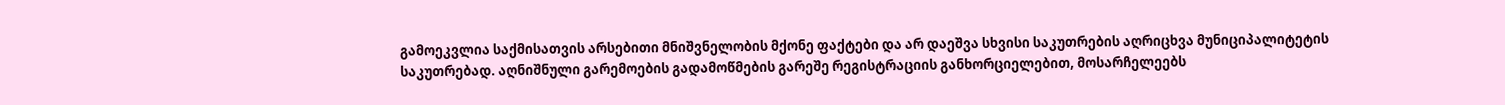გამოეკვლია საქმისათვის არსებითი მნიშვნელობის მქონე ფაქტები და არ დაეშვა სხვისი საკუთრების აღრიცხვა მუნიციპალიტეტის საკუთრებად. აღნიშნული გარემოების გადამოწმების გარეშე რეგისტრაციის განხორციელებით, მოსარჩელეებს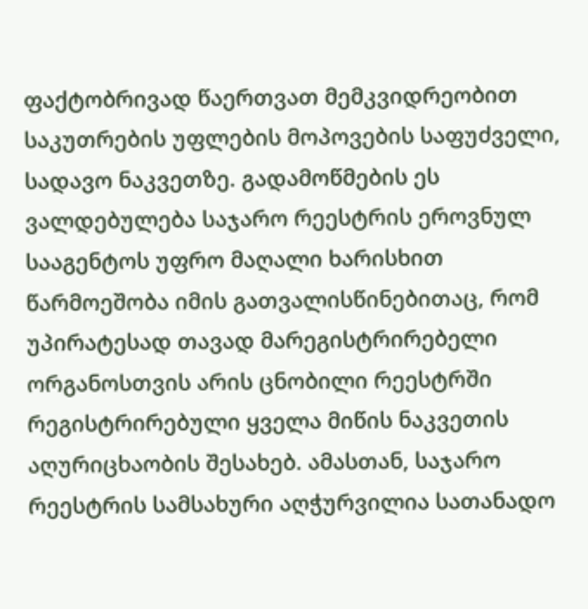ფაქტობრივად წაერთვათ მემკვიდრეობით საკუთრების უფლების მოპოვების საფუძველი, სადავო ნაკვეთზე. გადამოწმების ეს ვალდებულება საჯარო რეესტრის ეროვნულ სააგენტოს უფრო მაღალი ხარისხით წარმოეშობა იმის გათვალისწინებითაც, რომ უპირატესად თავად მარეგისტრირებელი ორგანოსთვის არის ცნობილი რეესტრში რეგისტრირებული ყველა მიწის ნაკვეთის აღურიცხაობის შესახებ. ამასთან, საჯარო რეესტრის სამსახური აღჭურვილია სათანადო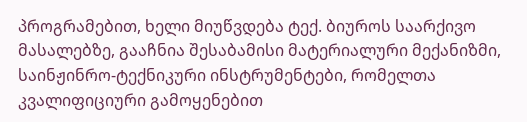პროგრამებით, ხელი მიუწვდება ტექ. ბიუროს საარქივო მასალებზე, გააჩნია შესაბამისი მატერიალური მექანიზმი, საინჟინრო-ტექნიკური ინსტრუმენტები, რომელთა კვალიფიციური გამოყენებით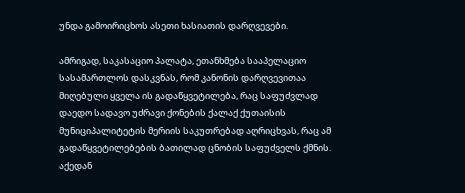უნდა გამოირიცხოს ასეთი ხასიათის დარღვევები.

ამრიგად, საკასაციო პალატა, ეთანხმება სააპელაციო სასამართლოს დასკვნას, რომ კანონის დარღვევითაა მიღებული ყველა ის გადაწყვეტილება, რაც საფუძვლად დაედო სადავო უძრავი ქონების ქალაქ ქუთაისის მუნიციპალიტეტის მერიის საკუთრებად აღრიცხვას, რაც ამ გადაწყვეტილებების ბათილად ცნობის საფუძველს ქმნის. აქედან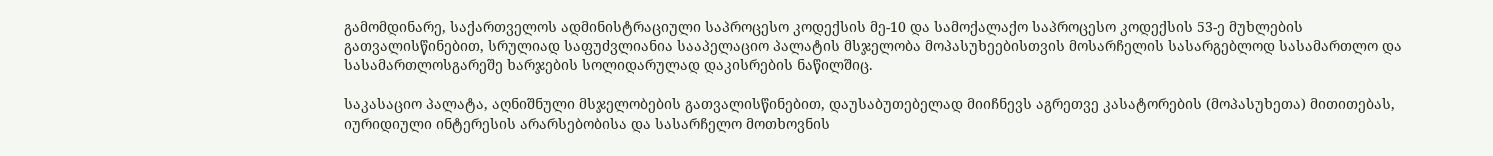გამომდინარე, საქართველოს ადმინისტრაციული საპროცესო კოდექსის მე-10 და სამოქალაქო საპროცესო კოდექსის 53-ე მუხლების გათვალისწინებით, სრულიად საფუძვლიანია სააპელაციო პალატის მსჯელობა მოპასუხეებისთვის მოსარჩელის სასარგებლოდ სასამართლო და სასამართლოსგარეშე ხარჯების სოლიდარულად დაკისრების ნაწილშიც.

საკასაციო პალატა, აღნიშნული მსჯელობების გათვალისწინებით, დაუსაბუთებელად მიიჩნევს აგრეთვე კასატორების (მოპასუხეთა) მითითებას, იურიდიული ინტერესის არარსებობისა და სასარჩელო მოთხოვნის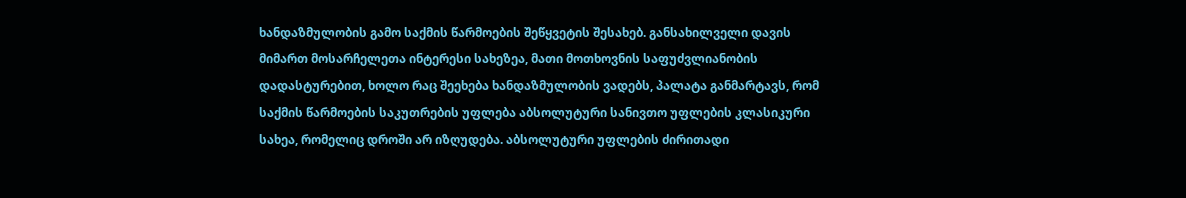ხანდაზმულობის გამო საქმის წარმოების შეწყვეტის შესახებ. განსახილველი დავის მიმართ მოსარჩელეთა ინტერესი სახეზეა, მათი მოთხოვნის საფუძვლიანობის დადასტურებით, ხოლო რაც შეეხება ხანდაზმულობის ვადებს, პალატა განმარტავს, რომ საქმის წარმოების საკუთრების უფლება აბსოლუტური სანივთო უფლების კლასიკური სახეა, რომელიც დროში არ იზღუდება. აბსოლუტური უფლების ძირითადი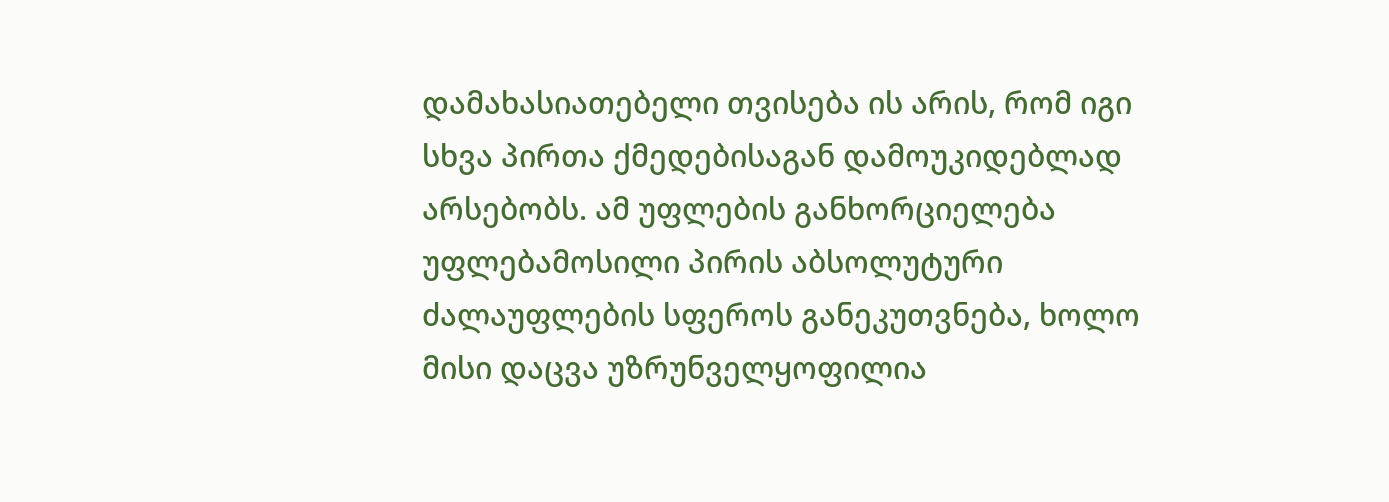დამახასიათებელი თვისება ის არის, რომ იგი სხვა პირთა ქმედებისაგან დამოუკიდებლად არსებობს. ამ უფლების განხორციელება უფლებამოსილი პირის აბსოლუტური ძალაუფლების სფეროს განეკუთვნება, ხოლო მისი დაცვა უზრუნველყოფილია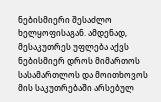ნებისმიერი შესაძლო ხელყოფისაგან. ამდენად, მესაკუთრეს უფლება აქვს ნებისმიერ დროს მიმართოს სასამართლოს და მოითხოვოს მის საკუთრებაში არსებულ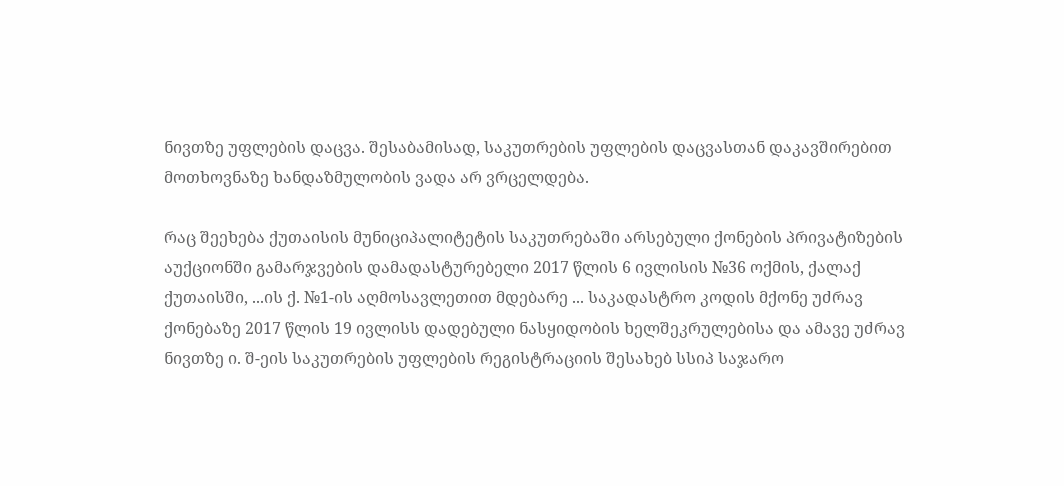ნივთზე უფლების დაცვა. შესაბამისად, საკუთრების უფლების დაცვასთან დაკავშირებით მოთხოვნაზე ხანდაზმულობის ვადა არ ვრცელდება.

რაც შეეხება ქუთაისის მუნიციპალიტეტის საკუთრებაში არსებული ქონების პრივატიზების აუქციონში გამარჯვების დამადასტურებელი 2017 წლის 6 ივლისის №36 ოქმის, ქალაქ ქუთაისში, ...ის ქ. №1-ის აღმოსავლეთით მდებარე ... საკადასტრო კოდის მქონე უძრავ ქონებაზე 2017 წლის 19 ივლისს დადებული ნასყიდობის ხელშეკრულებისა და ამავე უძრავ ნივთზე ი. შ-ეის საკუთრების უფლების რეგისტრაციის შესახებ სსიპ საჯარო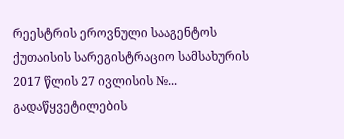რეესტრის ეროვნული სააგენტოს ქუთაისის სარეგისტრაციო სამსახურის 2017 წლის 27 ივლისის №... გადაწყვეტილების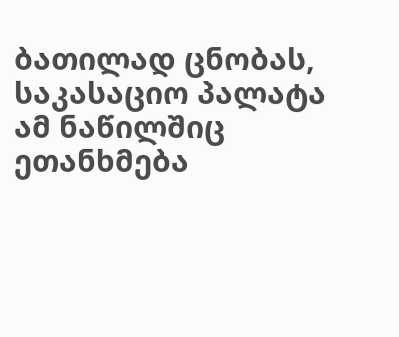ბათილად ცნობას, საკასაციო პალატა ამ ნაწილშიც ეთანხმება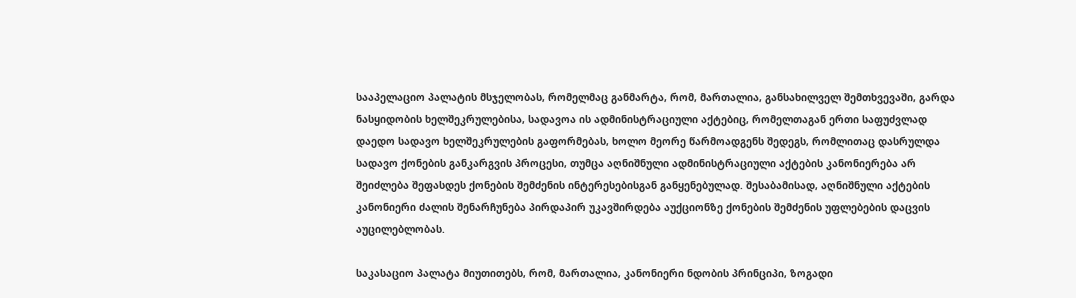სააპელაციო პალატის მსჯელობას, რომელმაც განმარტა, რომ, მართალია, განსახილველ შემთხვევაში, გარდა ნასყიდობის ხელშეკრულებისა, სადავოა ის ადმინისტრაციული აქტებიც, რომელთაგან ერთი საფუძვლად დაედო სადავო ხელშეკრულების გაფორმებას, ხოლო მეორე წარმოადგენს შედეგს, რომლითაც დასრულდა სადავო ქონების განკარგვის პროცესი, თუმცა აღნიშნული ადმინისტრაციული აქტების კანონიერება არ შეიძლება შეფასდეს ქონების შემძენის ინტერესებისგან განყენებულად. შესაბამისად, აღნიშნული აქტების კანონიერი ძალის შენარჩუნება პირდაპირ უკავშირდება აუქციონზე ქონების შემძენის უფლებების დაცვის აუცილებლობას.

საკასაციო პალატა მიუთითებს, რომ, მართალია, კანონიერი ნდობის პრინციპი, ზოგადი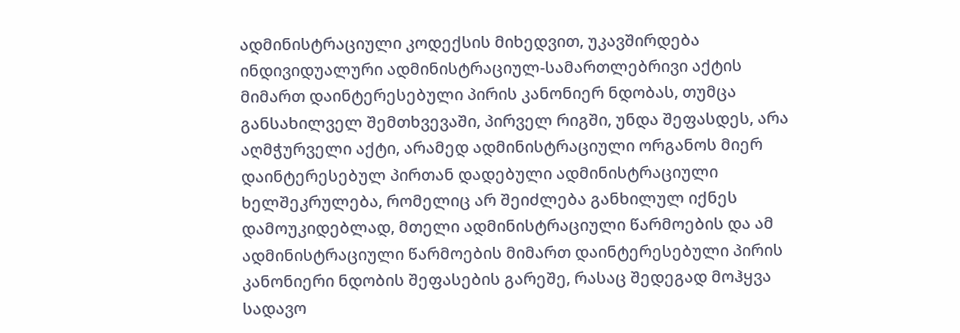ადმინისტრაციული კოდექსის მიხედვით, უკავშირდება ინდივიდუალური ადმინისტრაციულ-სამართლებრივი აქტის მიმართ დაინტერესებული პირის კანონიერ ნდობას, თუმცა განსახილველ შემთხვევაში, პირველ რიგში, უნდა შეფასდეს, არა აღმჭურველი აქტი, არამედ ადმინისტრაციული ორგანოს მიერ დაინტერესებულ პირთან დადებული ადმინისტრაციული ხელშეკრულება, რომელიც არ შეიძლება განხილულ იქნეს დამოუკიდებლად, მთელი ადმინისტრაციული წარმოების და ამ ადმინისტრაციული წარმოების მიმართ დაინტერესებული პირის კანონიერი ნდობის შეფასების გარეშე, რასაც შედეგად მოჰყვა სადავო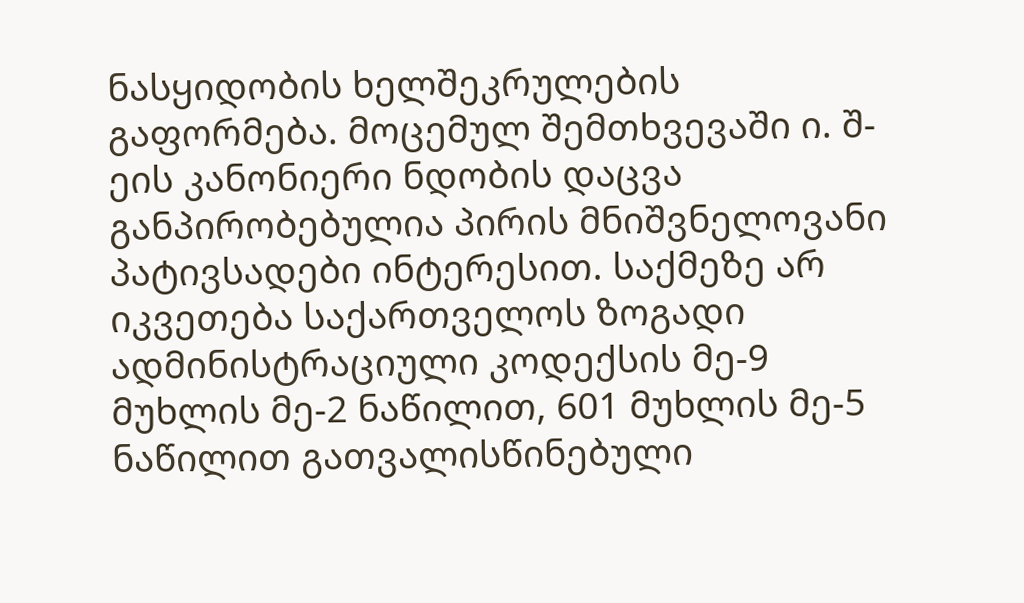ნასყიდობის ხელშეკრულების გაფორმება. მოცემულ შემთხვევაში ი. შ-ეის კანონიერი ნდობის დაცვა განპირობებულია პირის მნიშვნელოვანი პატივსადები ინტერესით. საქმეზე არ იკვეთება საქართველოს ზოგადი ადმინისტრაციული კოდექსის მე-9 მუხლის მე-2 ნაწილით, 601 მუხლის მე-5 ნაწილით გათვალისწინებული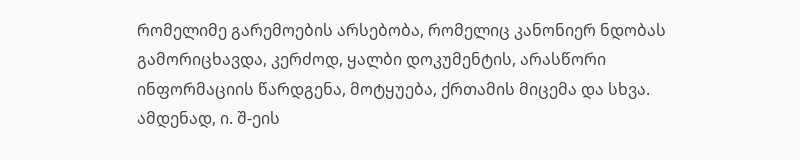რომელიმე გარემოების არსებობა, რომელიც კანონიერ ნდობას გამორიცხავდა, კერძოდ, ყალბი დოკუმენტის, არასწორი ინფორმაციის წარდგენა, მოტყუება, ქრთამის მიცემა და სხვა. ამდენად, ი. შ-ეის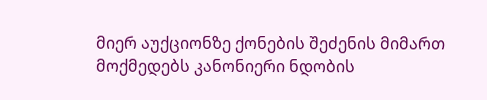მიერ აუქციონზე ქონების შეძენის მიმართ მოქმედებს კანონიერი ნდობის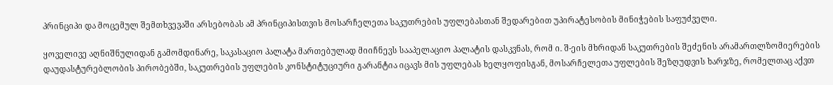პრინციპი და მოცემულ შემთხვევაში არსებობას ამ პრინციპისთვის მოსარჩელეთა საკუთრების უფლებასთან შედარებით უპირატესობის მინიჭების საფუძველი.

ყოველივე აღნიშნულიდან გამომდინარე, საკასაციო პალატა მართებულად მიიჩნევს სააპელაციო პალატის დასკვნას, რომ ი. შ-ეის მხრიდან საკუთრების შეძენის არამართლზომიერების დაუდასტურებლობის პირობებში, საკუთრების უფლების კონსტიტუციური გარანტია იცავს მის უფლებას ხელყოფისგან, მოსარჩელეთა უფლების შეზღუდვის ხარჯზე, რომელთაც აქვთ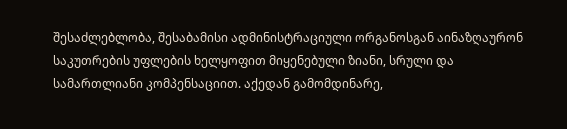შესაძლებლობა, შესაბამისი ადმინისტრაციული ორგანოსგან აინაზღაურონ საკუთრების უფლების ხელყოფით მიყენებული ზიანი, სრული და სამართლიანი კომპენსაციით. აქედან გამომდინარე,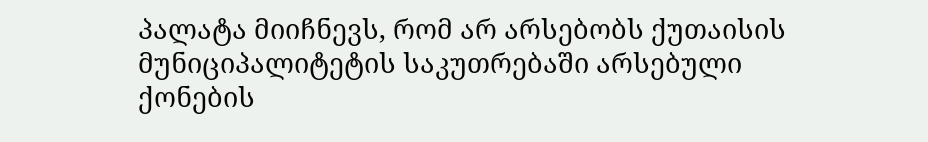პალატა მიიჩნევს, რომ არ არსებობს ქუთაისის მუნიციპალიტეტის საკუთრებაში არსებული ქონების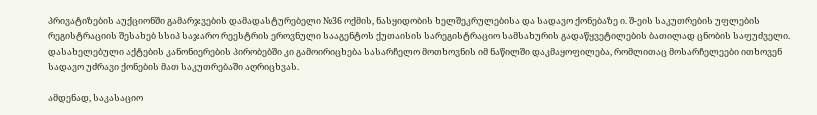პრივატიზების აუქციონში გამარჯვების დამადასტურებელი №36 ოქმის, ნასყიდობის ხელშეკრულებისა და სადავო ქონებაზე ი. შ-ეის საკუთრების უფლების რეგისტრაციის შესახებ სსიპ საჯარო რეესტრის ეროვნული სააგენტოს ქუთაისის სარეგისტრაციო სამსახურის გადაწყვეტილების ბათილად ცნობის საფუძველი. დასახელებული აქტების კანონიერების პირობებში კი გამოირიცხება სასარჩელო მოთხოვნის იმ ნაწილში დაკმაყოფილება, რომლითაც მოსარჩელეები ითხოვენ სადავო უძრავი ქონების მათ საკუთრებაში აღრიცხვას.

ამდენად, საკასაციო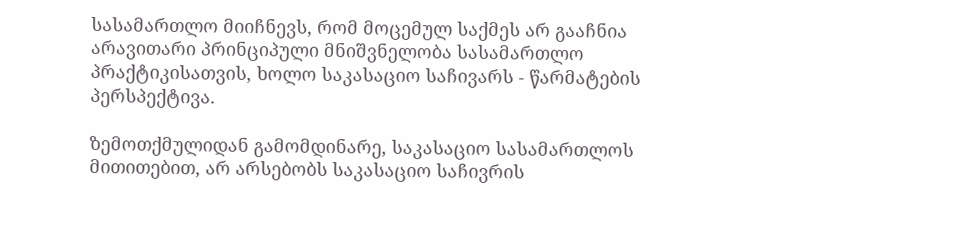სასამართლო მიიჩნევს, რომ მოცემულ საქმეს არ გააჩნია არავითარი პრინციპული მნიშვნელობა სასამართლო პრაქტიკისათვის, ხოლო საკასაციო საჩივარს - წარმატების პერსპექტივა.

ზემოთქმულიდან გამომდინარე, საკასაციო სასამართლოს მითითებით, არ არსებობს საკასაციო საჩივრის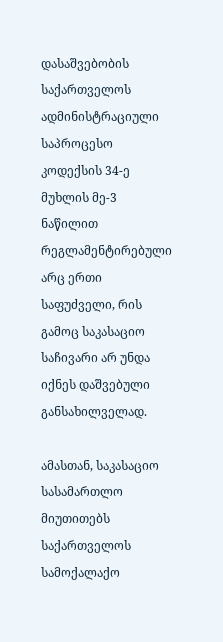დასაშვებობის საქართველოს ადმინისტრაციული საპროცესო კოდექსის 34-ე მუხლის მე-3 ნაწილით რეგლამენტირებული არც ერთი საფუძველი, რის გამოც საკასაციო საჩივარი არ უნდა იქნეს დაშვებული განსახილველად.

ამასთან, საკასაციო სასამართლო მიუთითებს საქართველოს სამოქალაქო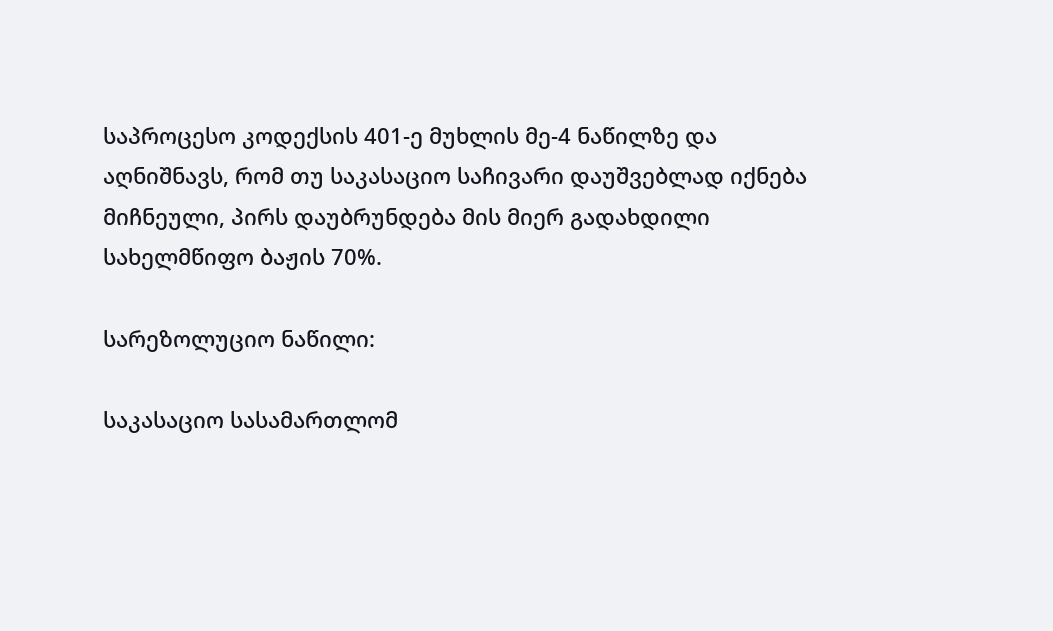საპროცესო კოდექსის 401-ე მუხლის მე-4 ნაწილზე და აღნიშნავს, რომ თუ საკასაციო საჩივარი დაუშვებლად იქნება მიჩნეული, პირს დაუბრუნდება მის მიერ გადახდილი სახელმწიფო ბაჟის 70%.

სარეზოლუციო ნაწილი:

საკასაციო სასამართლომ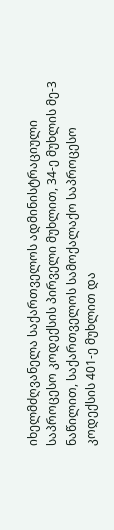იხელმძღვანელა საქართველოს ადმინისტრაციული საპროცესო კოდექსის პირველი მუხლით, 34-ე მუხლის მე-3 ნაწილით, საქართველოს სამოქალაქო საპროცესო კოდექსის 401-ე მუხლით და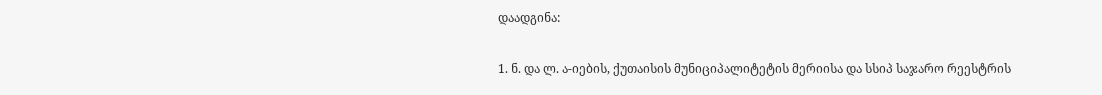დაადგინა:

1. ნ. და ლ. ა-იების, ქუთაისის მუნიციპალიტეტის მერიისა და სსიპ საჯარო რეესტრის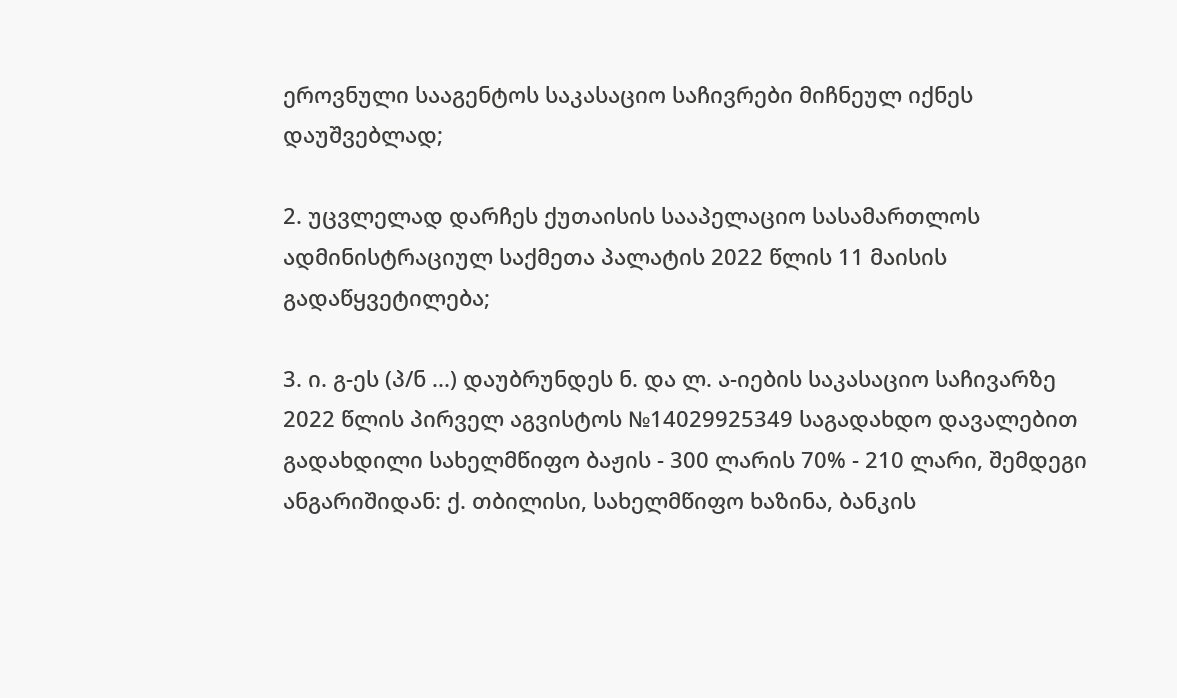ეროვნული სააგენტოს საკასაციო საჩივრები მიჩნეულ იქნეს დაუშვებლად;

2. უცვლელად დარჩეს ქუთაისის სააპელაციო სასამართლოს ადმინისტრაციულ საქმეთა პალატის 2022 წლის 11 მაისის გადაწყვეტილება;

3. ი. გ-ეს (პ/ნ ...) დაუბრუნდეს ნ. და ლ. ა-იების საკასაციო საჩივარზე 2022 წლის პირველ აგვისტოს №14029925349 საგადახდო დავალებით გადახდილი სახელმწიფო ბაჟის - 300 ლარის 70% - 210 ლარი, შემდეგი ანგარიშიდან: ქ. თბილისი, სახელმწიფო ხაზინა, ბანკის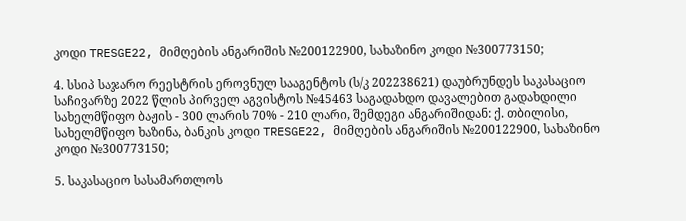კოდი TRESGE22, მიმღების ანგარიშის №200122900, სახაზინო კოდი №300773150;

4. სსიპ საჯარო რეესტრის ეროვნულ სააგენტოს (ს/კ 202238621) დაუბრუნდეს საკასაციო საჩივარზე 2022 წლის პირველ აგვისტოს №45463 საგადახდო დავალებით გადახდილი სახელმწიფო ბაჟის - 300 ლარის 70% - 210 ლარი, შემდეგი ანგარიშიდან: ქ. თბილისი, სახელმწიფო ხაზინა, ბანკის კოდი TRESGE22, მიმღების ანგარიშის №200122900, სახაზინო კოდი №300773150;

5. საკასაციო სასამართლოს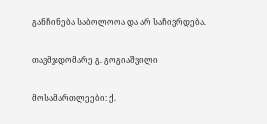განჩინება საბოლოოა და არ საჩივრდება.

თავმჯდომარე გ. გოგიაშვილი

მოსამართლეები: ქ.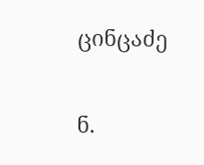ცინცაძე

ნ.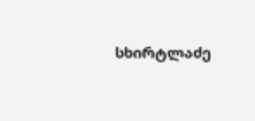სხირტლაძე